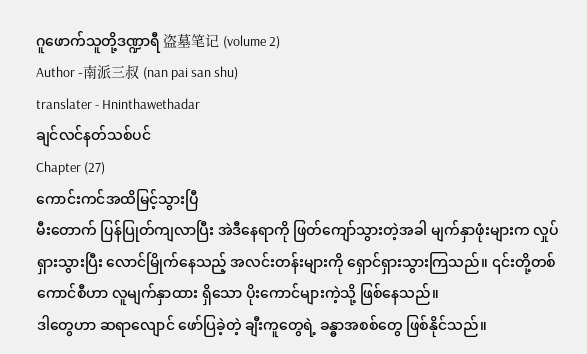ဂူဖောက်သူတို့ဒဏ္ဍာရီ 盗墓笔记 (volume 2)
Author -南派三叔 (nan pai san shu)
translater - Hninthawethadar
ချင်လင်နတ်သစ်ပင်
Chapter (27)
ကောင်းကင်အထိမြင့်သွားပြီ
မီးတောက် ပြန်ပြုတ်ကျလာပြီး အဲဒီနေရာကို ဖြတ်ကျော်သွားတဲ့အခါ မျက်နှာဖုံးများက လှုပ်ရှားသွားပြီး လောင်မြိုက်နေသည့် အလင်းတန်းများကို ရှောင်ရှားသွားကြသည်။ ၎င်းတို့တစ်ကောင်စီဟာ လူမျက်နှာထား ရှိသော ပိုးကောင်များကဲ့သို့ ဖြစ်နေသည်။
ဒါတွေဟာ ဆရာလျောင် ဖော်ပြခဲ့တဲ့ ချီးကူတွေရဲ့ ခန္ဓာအစစ်တွေ ဖြစ်နိုင်သည်။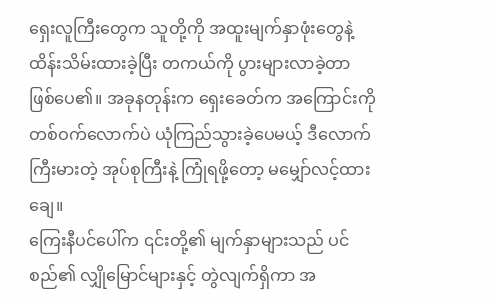ရှေးလူကြီးတွေက သူတို့ကို အထူးမျက်နှာဖုံးတွေနဲ့ ထိန်းသိမ်းထားခဲ့ပြီး တကယ်ကို ပွားများလာခဲ့တာ ဖြစ်ပေ၏။ အခုနတုန်းက ရှေးခေတ်က အကြောင်းကို တစ်ဝက်လောက်ပဲ ယုံကြည်သွားခဲ့ပေမယ့် ဒီလောက်ကြီးမားတဲ့ အုပ်စုကြီးနဲ့ ကြုံရဖို့တော့ မမျှော်လင့်ထားချေ။
ကြေးနီပင်ပေါ်က ၎င်းတို့၏ မျက်နှာများသည် ပင်စည်၏ လျှိုမြောင်များနှင့် တွဲလျက်ရှိကာ အ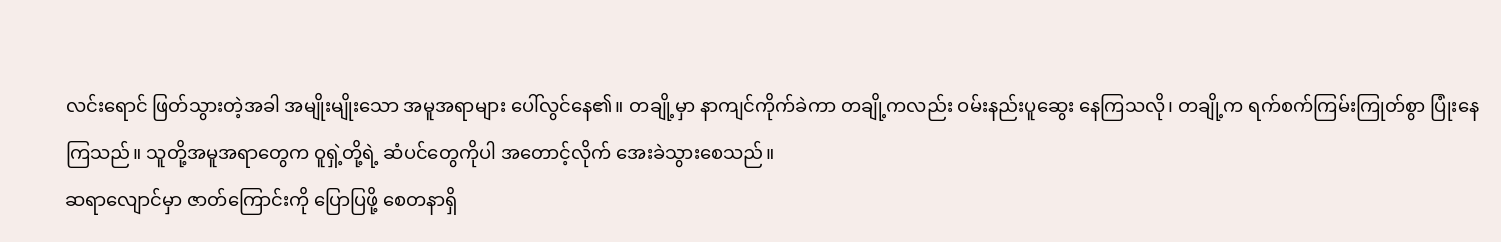လင်းရောင် ဖြတ်သွားတဲ့အခါ အမျိုးမျိုးသော အမူအရာများ ပေါ်လွင်နေ၏။ တချို့မှာ နာကျင်ကိုက်ခဲကာ တချို့ကလည်း ဝမ်းနည်းပူဆွေး နေကြသလို၊ တချို့က ရက်စက်ကြမ်းကြုတ်စွာ ပြုံးနေကြသည်။ သူတို့အမူအရာတွေက ဝူရှဲ့တို့ရဲ့ ဆံပင်တွေကိုပါ အတောင့်လိုက် အေးခဲသွားစေသည်။
ဆရာလျောင်မှာ ဇာတ်ကြောင်းကို ပြောပြဖို့ စေတနာရှိ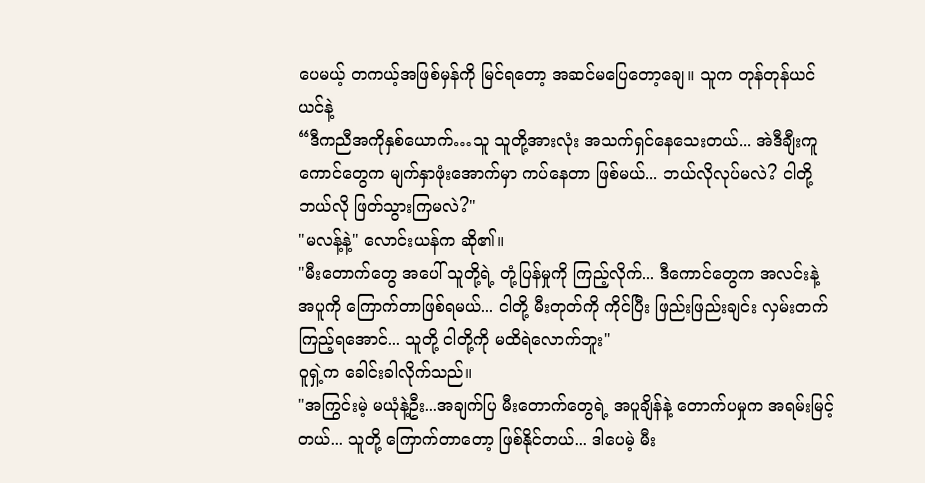ပေမယ့် တကယ့်အဖြစ်မှန်ကို မြင်ရတော့ အဆင်မပြေတော့ချေ။ သူက တုန်တုန်ယင်ယင်နဲ့
“ဒီကညီအကိုနှစ်ယောက်…သူ သူတို့အားလုံး အသက်ရှင်နေသေးတယ်... အဲဒီချီးကူကောင်တွေက မျက်နှာဖုံးအောက်မှာ ကပ်နေတာ ဖြစ်မယ်... ဘယ်လိုလုပ်မလဲ? ငါတို့ ဘယ်လို ဖြတ်သွားကြမလဲ?"
"မလန့်နဲ့" လောင်းယန်က ဆို၏။
"မီးတောက်တွေ အပေါ် သူတို့ရဲ့ တုံ့ပြန်မှုကို ကြည့်လိုက်... ဒီကောင်တွေက အလင်းနဲ့ အပူကို ကြောက်တာဖြစ်ရမယ်... ငါတို့ မီးတုတ်ကို ကိုင်ပြီး ဖြည်းဖြည်းချင်း လှမ်းတက်ကြည့်ရအောင်... သူတို့ ငါတို့ကို မထိရဲလောက်ဘူး"
ဝူရှဲ့က ခေါင်းခါလိုက်သည်။
"အကြွင်းမဲ့ မယုံနဲ့ဦး...အချက်ပြ မီးတောက်တွေရဲ့ အပူချိန်နဲ့ တောက်ပမှုက အရမ်းမြင့်တယ်... သူတို့ ကြောက်တာတော့ ဖြစ်နိုင်တယ်... ဒါပေမဲ့ မီး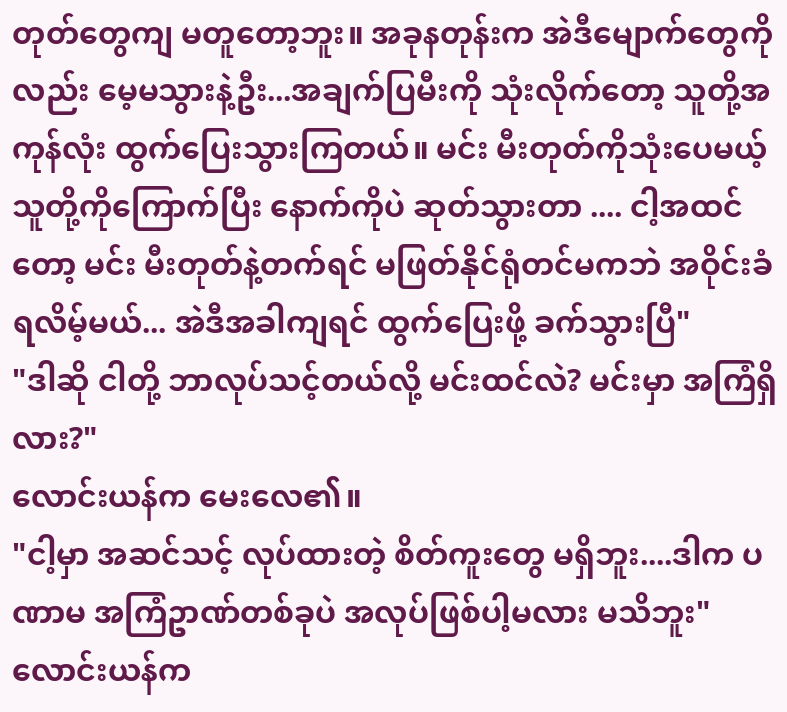တုတ်တွေကျ မတူတော့ဘူး။ အခုနတုန်းက အဲဒီမျောက်တွေကိုလည်း မေ့မသွားနဲ့ဦး...အချက်ပြမီးကို သုံးလိုက်တော့ သူတို့အကုန်လုံး ထွက်ပြေးသွားကြတယ်။ မင်း မီးတုတ်ကိုသုံးပေမယ့် သူတို့ကိုကြောက်ပြီး နောက်ကိုပဲ ဆုတ်သွားတာ .... ငါ့အထင်တော့ မင်း မီးတုတ်နဲ့တက်ရင် မဖြတ်နိုင်ရုံတင်မကဘဲ အဝိုင်းခံရလိမ့်မယ်... အဲဒီအခါကျရင် ထွက်ပြေးဖို့ ခက်သွားပြီ"
"ဒါဆို ငါတို့ ဘာလုပ်သင့်တယ်လို့ မင်းထင်လဲ? မင်းမှာ အကြံရှိလား?"
လောင်းယန်က မေးလေ၏။
"ငါ့မှာ အဆင်သင့် လုပ်ထားတဲ့ စိတ်ကူးတွေ မရှိဘူး....ဒါက ပဏာမ အကြံဥာဏ်တစ်ခုပဲ အလုပ်ဖြစ်ပါ့မလား မသိဘူး"
လောင်းယန်က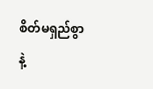စိတ်မရှည်စွာနဲ့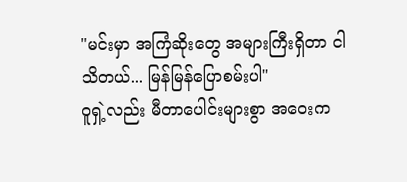"မင်းမှာ အကြံဆိုးတွေ အများကြီးရှိတာ ငါသိတယ်... မြန်မြန်ပြောစမ်းပါ"
ဝူရှဲ့လည်း မီတာပေါင်းများစွာ အဝေးက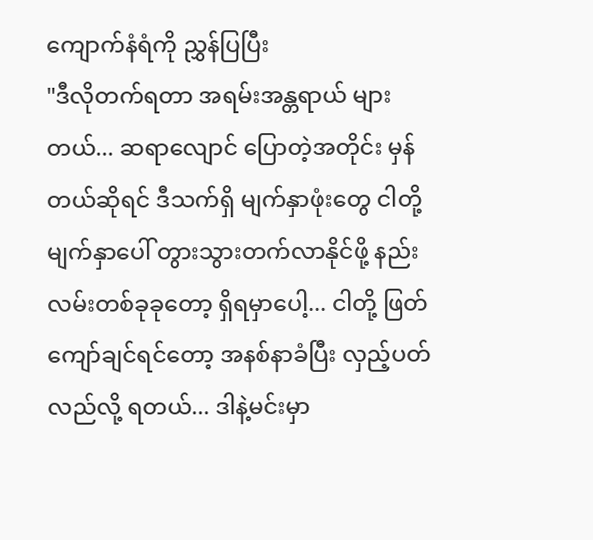ကျောက်နံရံကို ညွှန်ပြပြီး
"ဒီလိုတက်ရတာ အရမ်းအန္တရာယ် များတယ်... ဆရာလျောင် ပြောတဲ့အတိုင်း မှန်တယ်ဆိုရင် ဒီသက်ရှိ မျက်နှာဖုံးတွေ ငါတို့မျက်နှာပေါ် တွားသွားတက်လာနိုင်ဖို့ နည်းလမ်းတစ်ခုခုတော့ ရှိရမှာပေါ့... ငါတို့ ဖြတ်ကျော်ချင်ရင်တော့ အနစ်နာခံပြီး လှည့်ပတ်လည်လို့ ရတယ်... ဒါနဲ့မင်းမှာ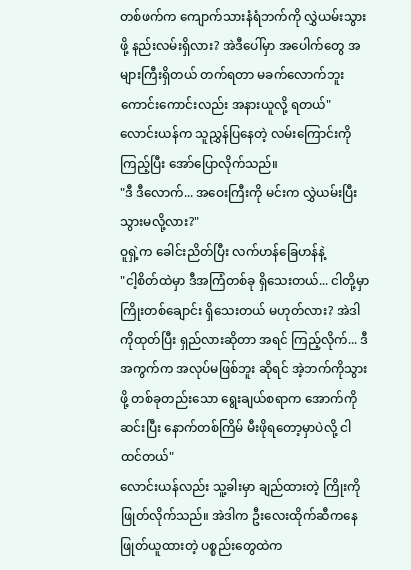တစ်ဖက်က ကျောက်သားနံရံဘက်ကို လွှဲယမ်းသွားဖို့ နည်းလမ်းရှိလား? အဲဒီပေါ်မှာ အပေါက်တွေ အများကြီးရှိတယ် တက်ရတာ မခက်လောက်ဘူး ကောင်းကောင်းလည်း အနားယူလို့ ရတယ်"
လောင်းယန်က သူညွှန်ပြနေတဲ့ လမ်းကြောင်းကို ကြည့်ပြီး အော်ပြောလိုက်သည်။
"ဒီ ဒီလောက်... အဝေးကြီးကို မင်းက လွှဲယမ်းပြီး သွားမလို့လား?"
ဝူရှဲ့က ခေါင်းညိတ်ပြီး လက်ဟန်ခြေဟန်နဲ့
"ငါ့စိတ်ထဲမှာ ဒီအကြံတစ်ခု ရှိသေးတယ်... ငါတို့မှာ ကြိုးတစ်ချောင်း ရှိသေးတယ် မဟုတ်လား? အဲဒါကိုထုတ်ပြီး ရှည်လားဆိုတာ အရင် ကြည့်လိုက်... ဒီအကွက်က အလုပ်မဖြစ်ဘူး ဆိုရင် အဲ့ဘက်ကိုသွားဖို့ တစ်ခုတည်းသော ရွေးချယ်စရာက အောက်ကို ဆင်းပြီး နောက်တစ်ကြိမ် မီးဖိုရတော့မှာပဲလို့ ငါထင်တယ်"
လောင်းယန်လည်း သူ့ခါးမှာ ချည်ထားတဲ့ ကြိုးကို ဖြုတ်လိုက်သည်။ အဲဒါက ဦးလေးထိုက်ဆီကနေ ဖြုတ်ယူထားတဲ့ ပစ္စည်းတွေထဲက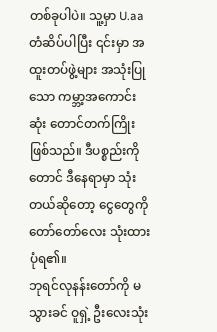တစ်ခုပါပဲ။ သူ့မှာ U.aa တံဆိပ်ပါပြီး ၎င်းမှာ အထူးတပ်ဖွဲ့များ အသုံးပြုသော ကမ္ဘာ့အကောင်းဆုံး တောင်တက်ကြိုး ဖြစ်သည်။ ဒီပစ္စည်းကိုတောင် ဒီနေရာမှာ သုံးတယ်ဆိုတော့ ငွေတွေကို တော်တော်လေး သုံးထားပုံရ၏။
ဘုရင်လုနန်းတော်ကို မသွားခင် ဝူရှဲ့ ဦးလေးသုံး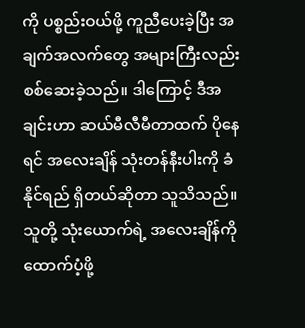ကို ပစ္စည်းဝယ်ဖို့ ကူညီပေးခဲ့ပြီး အချက်အလက်တွေ အများကြီးလည်း စစ်ဆေးခဲ့သည်။ ဒါကြောင့် ဒီအချင်းဟာ ဆယ်မီလီမီတာထက် ပိုနေရင် အလေးချိန် သုံးတန်နီးပါးကို ခံနိုင်ရည် ရှိတယ်ဆိုတာ သူသိသည်။ သူတို့ သုံးယောက်ရဲ့ အလေးချိန်ကို ထောက်ပံ့ဖို့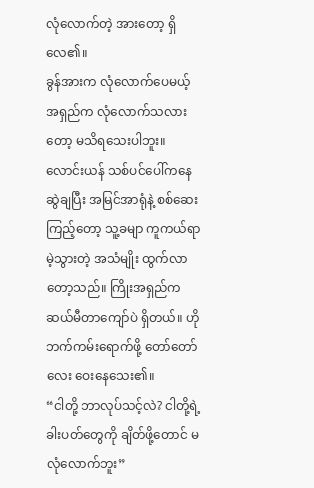လုံလောက်တဲ့ အားတော့ ရှိလေ၏။
ခွန်အားက လုံလောက်ပေမယ့် အရှည်က လုံလောက်သလားတော့ မသိရသေးပါဘူး။ လောင်းယန် သစ်ပင်ပေါ်ကနေ ဆွဲချပြီး အမြင်အာရုံနဲ့ စစ်ဆေးကြည့်တော့ သူ့ခမျာ ကူကယ်ရာမဲ့သွားတဲ့ အသံမျိုး ထွက်လာတော့သည်။ ကြိုးအရှည်က ဆယ်မီတာကျော်ပဲ ရှိတယ်။ ဟိုဘက်ကမ်းရောက်ဖို့ တော်တော်လေး ဝေးနေသေး၏။
“ငါတို့ ဘာလုပ်သင့်လဲ? ငါတို့ရဲ့ ခါးပတ်တွေကို ချိတ်ဖို့တောင် မလုံလောက်ဘူး”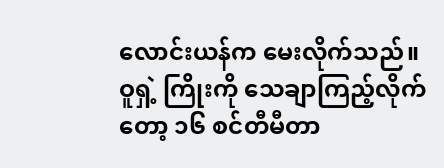လောင်းယန်က မေးလိုက်သည်။
ဝူရှဲ့ ကြိုးကို သေချာကြည့်လိုက်တော့ ၁၆ စင်တီမီတာ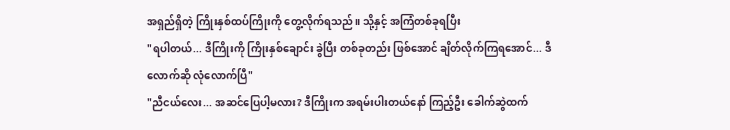အရှည်ရှိတဲ့ ကြိုးနှစ်ထပ်ကြိုးကို တွေ့လိုက်ရသည်။ သို့နှင့် အကြံတစ်ခုရပြီး
"ရပါတယ်... ဒီကြိုးကို ကြိုးနှစ်ချောင်း ခွဲပြီး တစ်ခုတည်း ဖြစ်အောင် ချိတ်လိုက်ကြရအောင်... ဒီလောက်ဆို လုံလောက်ပြီ"
"ညီငယ်လေး... အဆင်ပြေပါ့မလား? ဒီကြိုးက အရမ်းပါးတယ်နော် ကြည့်ဦး ခေါက်ဆွဲထက်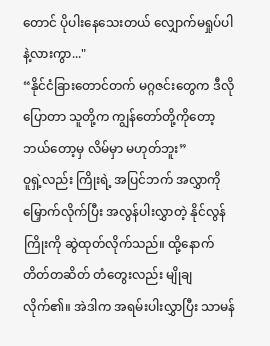တောင် ပိုပါးနေသေးတယ် လျှောက်မရှုပ်ပါနဲ့လားကွာ..."
“နိုင်ငံခြားတောင်တက် မဂ္ဂဇင်းတွေက ဒီလိုပြောတာ သူတို့က ကျွန်တော်တို့ကိုတော့ ဘယ်တော့မှ လိမ်မှာ မဟုတ်ဘူး”
ဝူရှဲ့လည်း ကြိုးရဲ့ အပြင်ဘက် အလွှာကို မြှောက်လိုက်ပြီး အလွန်ပါးလွှာတဲ့ နိုင်လွန်ကြိုးကို ဆွဲထုတ်လိုက်သည်။ ထို့နောက် တိတ်တဆိတ် တံတွေးလည်း မျိုချလိုက်၏။ အဲဒါက အရမ်းပါးလွှာပြီး သာမန်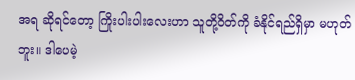အရ ဆိုရင်တော့ ကြိုးပါးပါးလေးဟာ သူတို့ဝိတ်ကို ခံနိုင်ရည်ရှိမှာ မဟုတ်ဘူး။ ဒါပေမဲ့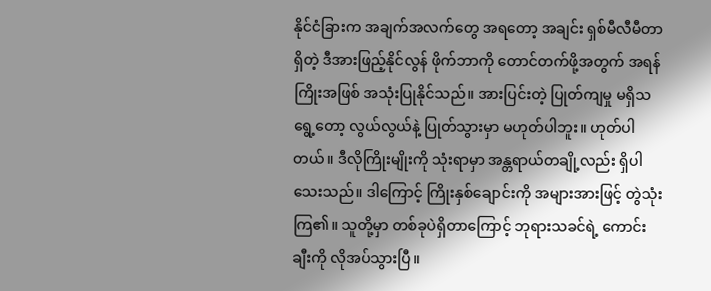နိုင်ငံခြားက အချက်အလက်တွေ အရတော့ အချင်း ရှစ်မီလီမီတာရှိတဲ့ ဒီအားဖြည့်နိုင်လွန် ဖိုက်ဘာကို တောင်တက်ဖို့အတွက် အရန်ကြိုးအဖြစ် အသုံးပြုနိုင်သည်။ အားပြင်းတဲ့ ပြုတ်ကျမှု မရှိသရွေ့တော့ လွယ်လွယ်နဲ့ ပြုတ်သွားမှာ မဟုတ်ပါဘူး။ ဟုတ်ပါတယ်။ ဒီလိုကြိုးမျိုးကို သုံးရာမှာ အန္တရာယ်တချို့လည်း ရှိပါသေးသည်။ ဒါကြောင့် ကြိုးနှစ်ချောင်းကို အများအားဖြင့် တွဲသုံးကြ၏။ သူတို့မှာ တစ်ခုပဲရှိတာကြောင့် ဘုရားသခင်ရဲ့ ကောင်းချီးကို လိုအပ်သွားပြီ။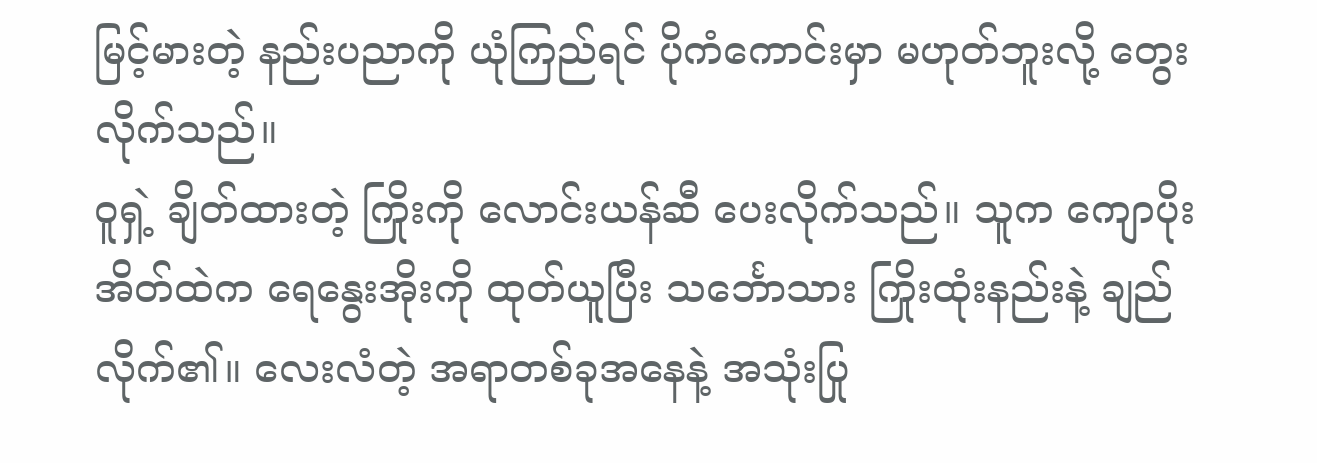မြင့်မားတဲ့ နည်းပညာကို ယုံကြည်ရင် ပိုကံကောင်းမှာ မဟုတ်ဘူးလို့ တွေးလိုက်သည်။
ဝူရှဲ့ ချိတ်ထားတဲ့ ကြိုးကို လောင်းယန်ဆီ ပေးလိုက်သည်။ သူက ကျောပိုးအိတ်ထဲက ရေနွေးအိုးကို ထုတ်ယူပြီး သင်္ဘောသား ကြိုးထုံးနည်းနဲ့ ချည်လိုက်၏။ လေးလံတဲ့ အရာတစ်ခုအနေနဲ့ အသုံးပြု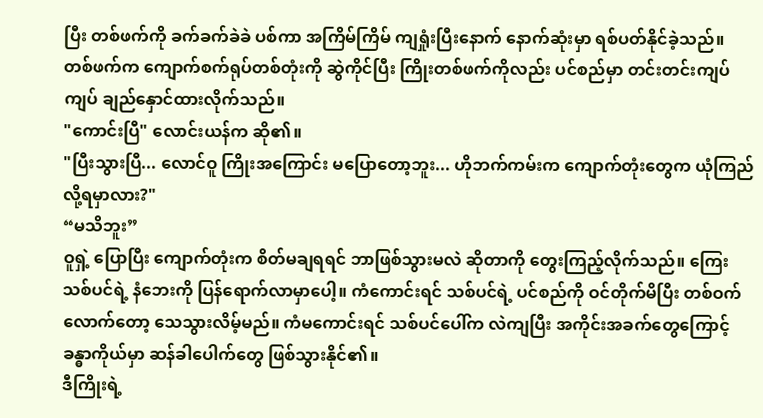ပြီး တစ်ဖက်ကို ခက်ခက်ခဲခဲ ပစ်ကာ အကြိမ်ကြိမ် ကျရှုံးပြီးနောက် နောက်ဆုံးမှာ ရစ်ပတ်နိုင်ခဲ့သည်။ တစ်ဖက်က ကျောက်စက်ရုပ်တစ်တုံးကို ဆွဲကိုင်ပြီး ကြိုးတစ်ဖက်ကိုလည်း ပင်စည်မှာ တင်းတင်းကျပ်ကျပ် ချည်နှောင်ထားလိုက်သည်။
"ကောင်းပြီ" လောင်းယန်က ဆို၏။
"ပြီးသွားပြီ... လောင်ဝူ ကြိုးအကြောင်း မပြောတော့ဘူး... ဟိုဘက်ကမ်းက ကျောက်တုံးတွေက ယုံကြည်လို့ရမှာလား?"
“မသိဘူး”
ဝူရှဲ့ ပြောပြီး ကျောက်တုံးက စိတ်မချရရင် ဘာဖြစ်သွားမလဲ ဆိုတာကို တွေးကြည့်လိုက်သည်။ ကြေးသစ်ပင်ရဲ့ နံဘေးကို ပြန်ရောက်လာမှာပေါ့။ ကံကောင်းရင် သစ်ပင်ရဲ့ ပင်စည်ကို ဝင်တိုက်မိပြီး တစ်ဝက်လောက်တော့ သေသွားလိမ့်မည်။ ကံမကောင်းရင် သစ်ပင်ပေါ်က လဲကျပြီး အကိုင်းအခက်တွေကြောင့် ခန္ဓာကိုယ်မှာ ဆန်ခါပေါက်တွေ ဖြစ်သွားနိုင်၏။
ဒီကြိုးရဲ့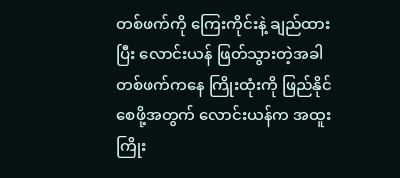တစ်ဖက်ကို ကြေးကိုင်းနဲ့ ချည်ထားပြီး လောင်းယန် ဖြတ်သွားတဲ့အခါ တစ်ဖက်ကနေ ကြိုးထုံးကို ဖြည်နိုင်စေဖို့အတွက် လောင်းယန်က အထူးကြိုး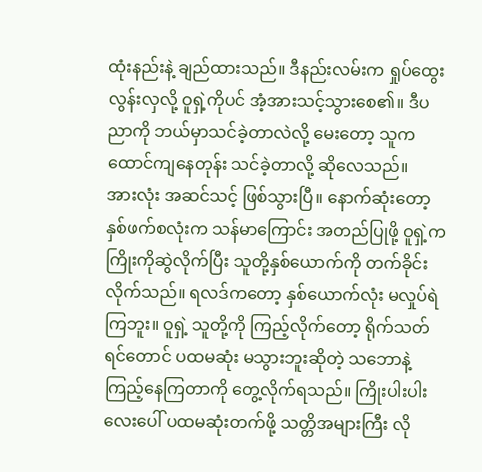ထုံးနည်းနဲ့ ချည်ထားသည်။ ဒီနည်းလမ်းက ရှုပ်ထွေးလွန်းလှလို့ ဝူရှဲ့ကိုပင် အံ့အားသင့်သွားစေ၏။ ဒီပညာကို ဘယ်မှာသင်ခဲ့တာလဲလို့ မေးတော့ သူက ထောင်ကျနေတုန်း သင်ခဲ့တာလို့ ဆိုလေသည်။
အားလုံး အဆင်သင့် ဖြစ်သွားပြီ။ နောက်ဆုံးတော့ နှစ်ဖက်စလုံးက သန်မာကြောင်း အတည်ပြုဖို့ ဝူရှဲ့က ကြိုးကိုဆွဲလိုက်ပြီး သူတို့နှစ်ယောက်ကို တက်ခိုင်းလိုက်သည်။ ရလဒ်ကတော့ နှစ်ယောက်လုံး မလှုပ်ရဲကြဘူး။ ဝူရှဲ့ သူတို့ကို ကြည့်လိုက်တော့ ရိုက်သတ်ရင်တောင် ပထမဆုံး မသွားဘူးဆိုတဲ့ သဘောနဲ့ ကြည့်နေကြတာကို တွေ့လိုက်ရသည်။ ကြိုးပါးပါးလေးပေါ် ပထမဆုံးတက်ဖို့ သတ္တိအများကြီး လို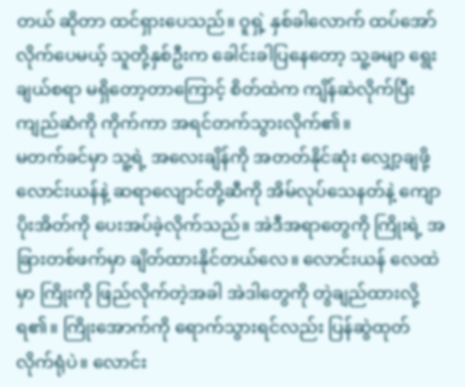တယ် ဆိုတာ ထင်ရှားပေသည်။ ဝူရှဲ့ နှစ်ခါလောက် ထပ်အော်လိုက်ပေမယ့် သူတို့နှစ်ဦးက ခေါင်းခါပြနေတော့ သူ့ခမျာ ရွေးချယ်စရာ မရှိတော့တာကြောင့် စိတ်ထဲက ကျိန်ဆဲလိုက်ပြီး ကျည်ဆံကို ကိုက်ကာ အရင်တက်သွားလိုက်၏။
မတက်ခင်မှာ သူ့ရဲ့ အလေးချိန်ကို အတတ်နိုင်ဆုံး လျှော့ချဖို့ လောင်းယန်နဲ့ ဆရာလျောင်တို့ဆီကို အိမ်လုပ်သေနတ်နဲ့ ကျောပိုးအိတ်ကို ပေးအပ်ခဲ့လိုက်သည်။ အဲဒီအရာတွေကို ကြိုးရဲ့ အခြားတစ်ဖက်မှာ ချိတ်ထားနိုင်တယ်လေ။ လောင်းယန် လေထဲမှာ ကြိုးကို ဖြည်လိုက်တဲ့အခါ အဲဒါတွေကို တွဲချည်ထားလို့ ရ၏။ ကြိုးအောက်ကို ရောက်သွားရင်လည်း ပြန်ဆွဲထုတ်လိုက်ရုံပဲ။ လောင်း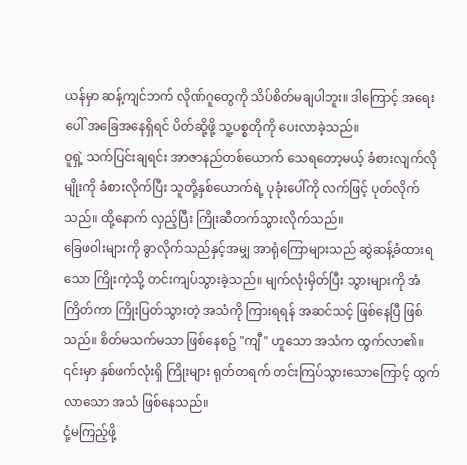ယန်မှာ ဆန့်ကျင်ဘက် လိုဏ်ဂူတွေကို သိပ်စိတ်မချပါဘူး။ ဒါကြောင့် အရေးပေါ် အခြေအနေရှိရင် ပိတ်ဆို့ဖို့ သူ့ပစ္စတိုကို ပေးလာခဲ့သည်။
ဝူရှဲ့ သက်ပြင်းချရင်း အာဇာနည်တစ်ယောက် သေရတော့မယ့် ခံစားလျက်လိုမျိုးကို ခံစားလိုက်ပြီး သူတို့နှစ်ယောက်ရဲ့ ပုခုံးပေါ်ကို လက်ဖြင့် ပုတ်လိုက်သည်။ ထို့နောက် လှည့်ပြီး ကြိုးဆီတက်သွားလိုက်သည်။
ခြေဖဝါးများကို ခွာလိုက်သည်နှင့်အမျှ အာရုံကြောများသည် ဆွဲဆန့်ခံထားရသော ကြိုးကဲ့သို့ တင်းကျပ်သွားခဲ့သည်။ မျက်လုံးမှိတ်ပြီး သွားများကို အံကြိတ်ကာ ကြိုးပြတ်သွားတဲ့ အသံကို ကြားရရန် အဆင်သင့် ဖြစ်နေပြီ ဖြစ်သည်။ စိတ်မသက်မသာ ဖြစ်နေစဥ် "ကျီ" ဟူသော အသံက ထွက်လာ၏။ ၎င်းမှာ နှစ်ဖက်လုံးရှိ ကြိုးများ ရုတ်တရက် တင်းကြပ်သွားသောကြောင့် ထွက်လာသော အသံ ဖြစ်နေသည်။
ငုံ့မကြည့်ဖို့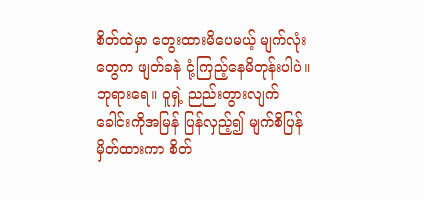စိတ်ထဲမှာ တွေးထားမိပေမယ့် မျက်လုံးတွေက ဖျတ်ခနဲ ငုံ့ကြည့်နေမိတုန်းပါပဲ။ ဘုရားရေ။ ဝူရှဲ့ ညည်းတွားလျက် ခေါင်းကိုအမြန် ပြန်လှည့်၍ မျက်စိပြန်မှိတ်ထားကာ စိတ်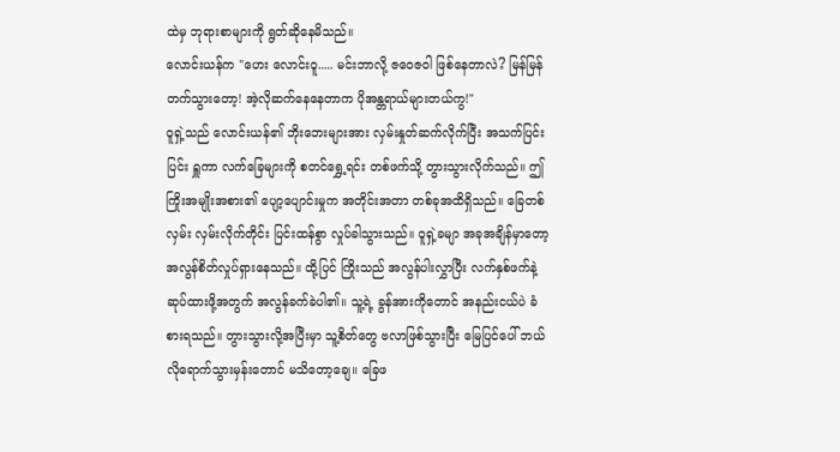ထဲမှ ဘုရားစာများကို ရွတ်ဆိုနေမိသည်။
လောင်းယန်က "ဟေး လောင်းဝူ..... မင်းဘာလို့ ဇဝေဇဝါ ဖြစ်နေတာလဲ? မြန်မြန် တက်သွားတော့! အဲ့လိုဆက်နေနေတာက ပိုအန္တရာယ်များတယ်ကွ!"
ဝူရှဲ့သည် လောင်းယန်၏ ဘိုးဘေးများအား လှမ်းနှုတ်ဆက်လိုက်ပြီး အသက်ပြင်းပြင်း ရှူကာ လက်ခြေများကို စတင်ရွှေ့ရင်း တစ်ဖက်သို့ တွားသွားလိုက်သည်။ ဤကြိုးအမျိုးအစား၏ ပျော့ပျောင်းမှုက အတိုင်းအတာ တစ်ခုအထိရှိသည်။ ခြေတစ်လှမ်း လှမ်းလိုက်တိုင်း ပြင်းထန်စွာ လှုပ်ခါသွားသည်။ ဝူရှဲ့ခမျာ အခုအချိန်မှာတော့ အလွန်စိတ်လှုပ်ရှားနေသည်။ ထို့ပြင် ကြိုးသည် အလွန်ပါးလွှာပြီး လက်နှစ်ဖက်နဲ့ ဆုပ်ထားဖို့အတွက် အလွန်ခက်ခဲပါ၏။ သူ့ရဲ့ ခွန်အားကိုတောင် အနည်းငယ်ပဲ ခံစားရသည်။ တွားသွားလို့အပြီးမှာ သူ့စိတ်တွေ ဗလာဖြစ်သွားပြီး မြေပြင်ပေါ် ဘယ်လိုရောက်သွားမှန်းတောင် မသိတော့ချေ။ ခြေဖ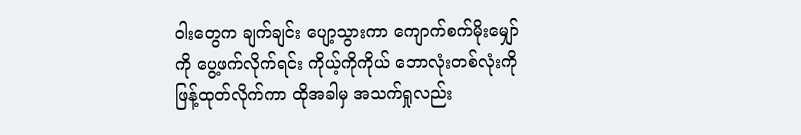ဝါးတွေက ချက်ချင်း ပျော့သွားကာ ကျောက်စက်မိုးမျှော်ကို ပွေ့ဖက်လိုက်ရင်း ကိုယ့်ကိုကိုယ် ဘောလုံးတစ်လုံးကို ဖြန့်ထုတ်လိုက်ကာ ထိုအခါမှ အသက်ရှုလည်း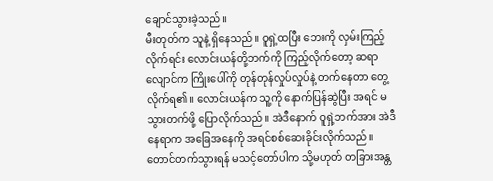ချောင်သွားခဲ့သည်။
မီးတုတ်က သူနဲ့ ရှိနေသည်။ ဝူရှဲ့ထပြီး ဘေးကို လှမ်းကြည့်လိုက်ရင်း လောင်းယန်တို့ဘက်ကို ကြည့်လိုက်တော့ ဆရာလျောင်က ကြိုးပေါ်ကို တုန်တုန်လှုပ်လှုပ်နဲ့ တက်နေတာ တွေ့လိုက်ရ၏။ လောင်းယန်က သူ့ကို နောက်ပြန်ဆွဲပြီး အရင် မသွားတက်ဖို့ ပြောလိုက်သည်။ အဲဒီနောက် ဝူရှဲ့ဘက်အား အဲဒီနေရာက အခြေအနေကို အရင်စစ်ဆေးခိုင်းလိုက်သည်။ တောင်တက်သွားရန် မသင့်တော်ပါက သို့မဟုတ် တခြားအန္တ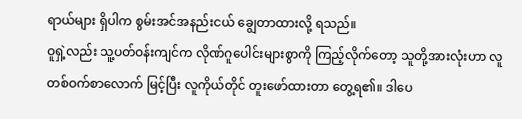ရာယ်များ ရှိပါက စွမ်းအင်အနည်းငယ် ချွေတာထားလို့ ရသည်။
ဝူရှဲ့လည်း သူ့ပတ်ဝန်းကျင်က လိုဏ်ဂူပေါင်းများစွာကို ကြည့်လိုက်တော့ သူတို့အားလုံးဟာ လူတစ်ဝက်စာလောက် မြင့်ပြီး လူကိုယ်တိုင် တူးဖော်ထားတာ တွေ့ရ၏။ ဒါပေ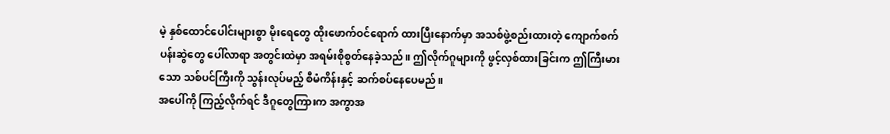မဲ့ နှစ်ထောင်ပေါင်းများစွာ မိုးရေတွေ ထိုးဖောက်ဝင်ရောက် ထားပြီးနောက်မှာ အသစ်ဖွဲ့စည်းထားတဲ့ ကျောက်စက်ပန်းဆွဲတွေ ပေါ်လာရာ အတွင်းထဲမှာ အရမ်းစိုစွတ်နေခဲ့သည်။ ဤလိုက်ဂူများကို ဖွင့်လှစ်ထားခြင်းက ဤကြီးမားသော သစ်ပင်ကြီးကို သွန်းလုပ်မည့် စီမံကိန်းနှင့် ဆက်စပ်နေပေမည်။
အပေါ်ကို ကြည့်လိုက်ရင် ဒီဂူတွေကြားက အကွာအ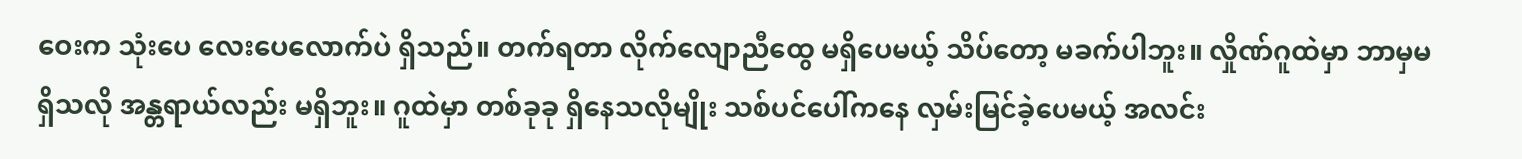ဝေးက သုံးပေ လေးပေလောက်ပဲ ရှိသည်။ တက်ရတာ လိုက်လျောညီထွေ မရှိပေမယ့် သိပ်တော့ မခက်ပါဘူး။ လှိုဏ်ဂူထဲမှာ ဘာမှမရှိသလို အန္တရာယ်လည်း မရှိဘူး။ ဂူထဲမှာ တစ်ခုခု ရှိနေသလိုမျိုး သစ်ပင်ပေါ်ကနေ လှမ်းမြင်ခဲ့ပေမယ့် အလင်း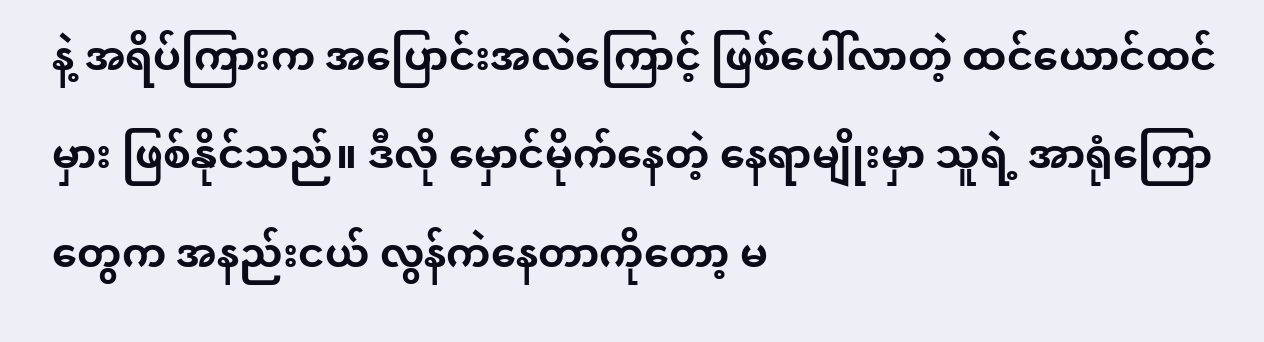နဲ့ အရိပ်ကြားက အပြောင်းအလဲကြောင့် ဖြစ်ပေါ်လာတဲ့ ထင်ယောင်ထင်မှား ဖြစ်နိုင်သည်။ ဒီလို မှောင်မိုက်နေတဲ့ နေရာမျိုးမှာ သူရဲ့ အာရုံကြောတွေက အနည်းငယ် လွန်ကဲနေတာကိုတော့ မ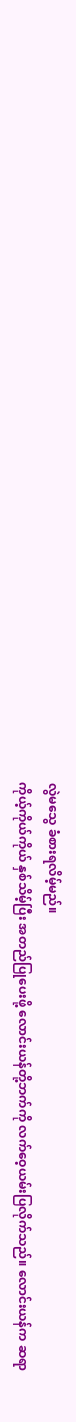လွဲမသွေ ခံစားရလိမ့်မည်။
ကိုယ့်ကိုယ်ကိုယ် နှစ်သိမ့်ပြီး အတည်ပြုပေးဖို့ လောင်းယန်တို့ဘက်ကို လက်ဝေ့ယမ်းပြလိုက်သည်။ လောင်းယန်က ဆရာ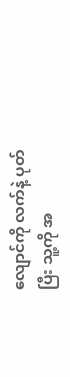လျောင်ကို လက်နဲ့ ပုတ်ပြီး သူ့ကို အ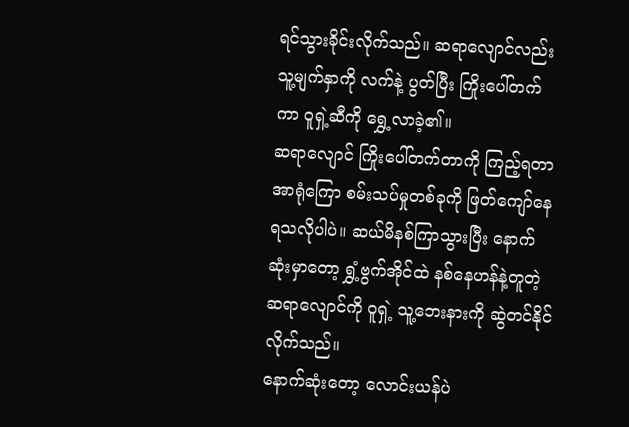ရင်သွားခိုင်းလိုက်သည်။ ဆရာလျောင်လည်း သူ့မျက်နှာကို လက်နဲ့ ပွတ်ပြီး ကြိုးပေါ်တက်ကာ ဝူရှဲ့ဆီကို ရွှေ့လာခဲ့၏။
ဆရာလျောင် ကြိုးပေါ်တက်တာကို ကြည့်ရတာ အာရုံကြော စမ်းသပ်မှုတစ်ခုကို ဖြတ်ကျော်နေရသလိုပါပဲ။ ဆယ်မိနစ်ကြာသွားပြီး နောက်ဆုံးမှာတော့ ရွှံ့ဗွက်အိုင်ထဲ နစ်နေဟန်နဲ့တူတဲ့ ဆရာလျောင်ကို ဝူရှဲ့ သူ့ဘေးနားကို ဆွဲတင်နိုင်လိုက်သည်။
နောက်ဆုံးတော့ လောင်းယန်ပဲ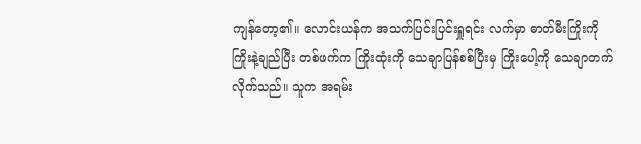ကျန်တော့၏။ လောင်းယန်က အသက်ပြင်းပြင်းရှူရင်း လက်မှာ ဓာတ်မီးကြိုးကို ကြိုးနဲ့ချည်ပြီး တစ်ဖက်က ကြိုးထုံးကို သေချာပြန်စစ်ပြီးမှ ကြိုးပေါ့ကို သေချာတက်လိုက်သည်။ သူက အရမ်း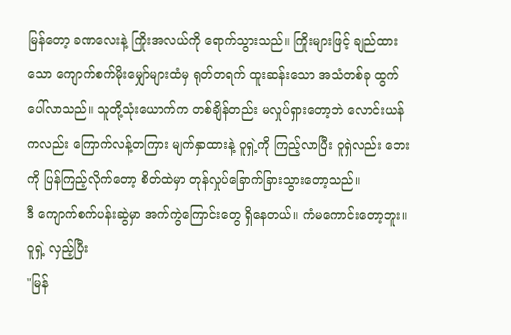မြန်တော့ ခဏလေးနဲ့ ကြိုးအလယ်ကို ရောက်သွားသည်။ ကြိုးများဖြင့် ချည်ထားသော ကျောက်စက်မိုးမျှော်များထံမှ ရုတ်တရက် ထူးဆန်းသော အသံတစ်ခု ထွက်ပေါ်လာသည်။ သူတို့သုံးယောက်က တစ်ချိန်တည်း မလှုပ်ရှားတော့ဘဲ လောင်းယန်ကလည်း ကြောက်လန့်တကြား မျက်နှာထားနဲ့ ဝူရှဲ့ကို ကြည့်လာပြီး ဝူရှဲလည်း ဘေးကို ပြန်ကြည့်လိုက်တော့ စိတ်ထဲမှာ တုန်လှုပ်ခြောက်ခြားသွားတော့သည်။
ဒီ ကျောက်စက်ပန်းဆွဲမှာ အက်ကွဲကြောင်းတွေ ရှိနေတယ်။ ကံမကောင်းတော့ဘူး။ ဝူရှဲ့ လှည့်ပြီး
"မြန်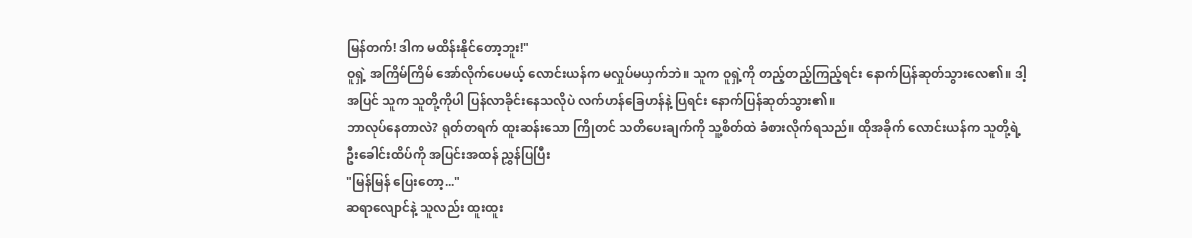မြန်တက်! ဒါက မထိန်းနိုင်တော့ဘူး!"
ဝူရှဲ့ အကြိမ်ကြိမ် အော်လိုက်ပေမယ့် လောင်းယန်က မလှုပ်မယှက်ဘဲ။ သူက ဝူရှဲ့ကို တည့်တည့်ကြည့်ရင်း နောက်ပြန်ဆုတ်သွားလေ၏။ ဒါ့အပြင် သူက သူတို့ကိုပါ ပြန်လာခိုင်းနေသလိုပဲ လက်ဟန်ခြေဟန်နဲ့ ပြရင်း နောက်ပြန်ဆုတ်သွား၏။
ဘာလုပ်နေတာလဲ? ရုတ်တရက် ထူးဆန်းသော ကြိုတင် သတိပေးချက်ကို သူ့စိတ်ထဲ ခံစားလိုက်ရသည်။ ထိုအခိုက် လောင်းယန်က သူတို့ရဲ့ ဦးခေါင်းထိပ်ကို အပြင်းအထန် ညွှန်ပြပြီး
"မြန်မြန် ပြေးတော့..."
ဆရာလျောင်နဲ့ သူလည်း ထူးထူး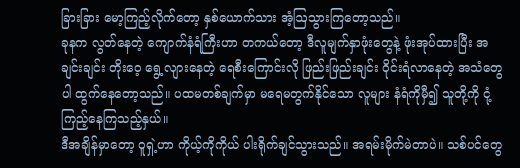ခြားခြား မော့ကြည့်လိုက်တော့ နှစ်ယောက်သား အံ့ဩသွားကြတော့သည်။
ခုနက လွတ်နေတဲ့ ကျောက်နံရံကြီးဟာ တကယ်တော့ ဒီလူမျက်နှာဖုံးတွေနဲ့ ဖုံးအုပ်ထားပြီး အချင်းချင်း တိုးဝေ့ ရွေ့လျားနေတဲ့ ရေစီးကြောင်းလို ဖြည်းဖြည်းချင်း ဝိုင်းရံလာနေတဲ့ အသံတွေပါ ထွက်နေတော့သည်။ ပထမတစ်ချက်မှာ မရေမတွက်နိုင်သော လူများ နံရံကိုမှီ၍ သူတို့ကို ငုံ့ကြည့်နေကြသည့်နှယ်။
ဒီအချိန်မှာတော့ ဝူရှဲ့ဟာ ကိုယ့်ကိုကိုယ် ပါးရိုက်ချင်သွားသည်။ အရမ်းမိုက်မဲတာပဲ။ သစ်ပင်တွေ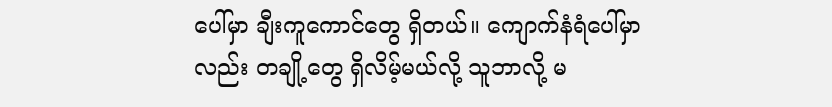ပေါ်မှာ ချီးကူကောင်တွေ ရှိတယ်။ ကျောက်နံရံပေါ်မှာလည်း တချို့တွေ ရှိလိမ့်မယ်လို့ သူဘာလို့ မ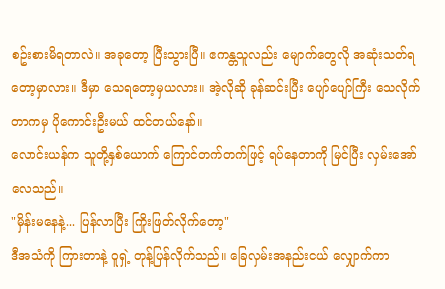စဥ်းစားမိရတာလဲ။ အခုတော့ ပြီးသွားပြီ။ ဧကန္တသူလည်း မျောက်တွေလို အဆုံးသတ်ရတော့မှာလား။ ဒီမှာ သေရတော့မှယလား။ အဲ့လိုဆို ခုန်ဆင်းပြီး ပျော်ပျော်ကြီး သေလိုက်တာကမှ ပိုကောင်းဦးမယ် ထင်တယ်နော်။
လောင်းယန်က သူတို့နှစ်ယောက် ကြောင်တက်တက်ဖြင့် ရပ်နေတာကို မြင်ပြီး လှမ်းအော်လေသည်။
"မှိန်းမနေနဲ့... ပြန်လာပြီး ကြိုးဖြတ်လိုက်တော့"
ဒီအသံကို ကြားတာနဲ့ ဝူရှဲ့ တုန့်ပြန်လိုက်သည်။ ခြေလှမ်းအနည်းငယ် လျှောက်ကာ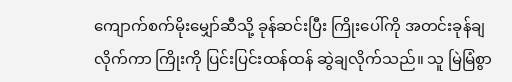ကျောက်စက်မိုးမျှော်ဆီသို့ ခုန်ဆင်းပြီး ကြိုးပေါ်ကို အတင်းခုန်ချလိုက်ကာ ကြိုးကို ပြင်းပြင်းထန်ထန် ဆွဲချလိုက်သည်။ သူ မြဲမြံစွာ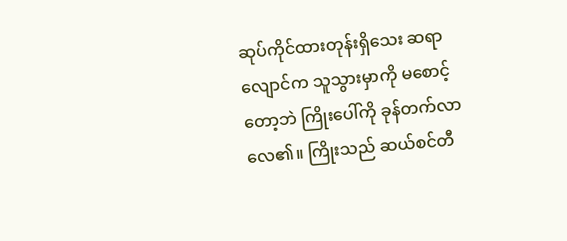ဆုပ်ကိုင်ထားတုန်းရှိသေး ဆရာလျောင်က သူသွားမှာကို မစောင့်တော့ဘဲ ကြိုးပေါ်ကို ခုန်တက်လာလေ၏။ ကြိုးသည် ဆယ်စင်တီ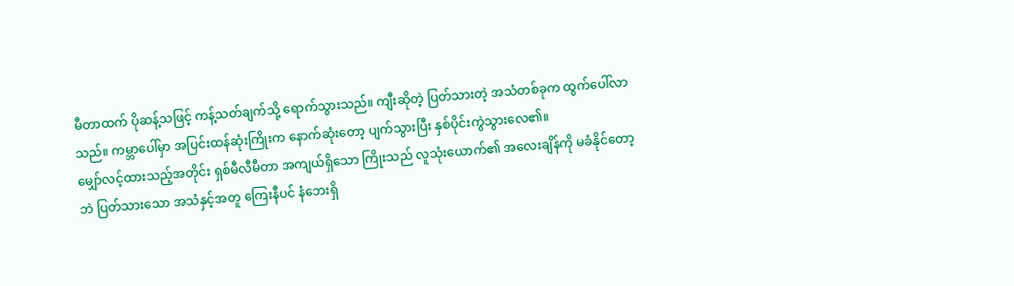မီတာထက် ပိုဆန့်သဖြင့် ကန့်သတ်ချက်သို့ ရောက်သွားသည်။ ကျီးဆိုတဲ့ ပြတ်သားတဲ့ အသံတစ်ခုက ထွက်ပေါ်လာသည်။ ကမ္ဘာပေါ်မှာ အပြင်းထန်ဆုံးကြိုးက နောက်ဆုံးတော့ ပျက်သွားပြီး နှစ်ပိုင်းကွဲသွားလေ၏။
မျှော်လင့်ထားသည့်အတိုင်း ရှစ်မီလီမီတာ အကျယ်ရှိသော ကြိုးသည် လူသုံးယောက်၏ အလေးချိန်ကို မခံနိုင်တော့ဘဲ ပြတ်သားသော အသံနှင့်အတူ ကြေးနီပင် နံဘေးရှိ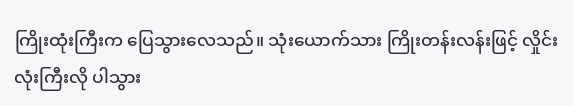ကြိုးထုံးကြီးက ပြေသွားလေသည်။ သုံးယောက်သား ကြိုးတန်းလန်းဖြင့် လှိုင်းလုံးကြီးလို ပါသွား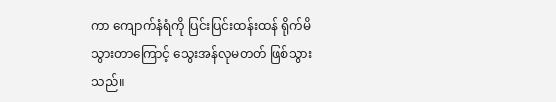ကာ ကျောက်နံရံကို ပြင်းပြင်းထန်းထန် ရိုက်မိသွားတာကြောင့် သွေးအန်လုမတတ် ဖြစ်သွားသည်။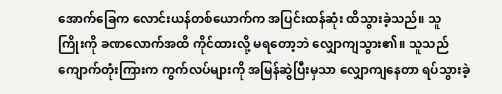အောက်ခြေက လောင်းယန်တစ်ယောက်က အပြင်းထန်ဆုံး ထိသွားခဲ့သည်။ သူ ကြိုးကို ခဏလောက်အထိ ကိုင်ထားလို့ မရတော့ဘဲ လျှောကျသွား၏။ သူသည် ကျောက်တုံးကြားက ကွက်လပ်များကို အမြန်ဆွဲပြီးမှသာ လျှောကျနေတာ ရပ်သွားခဲ့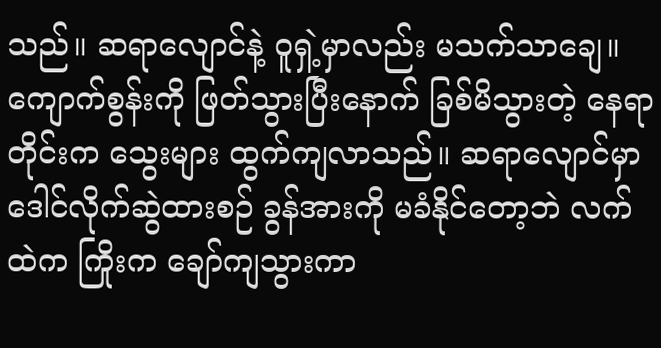သည်။ ဆရာလျောင်နဲ့ ဝူရှဲ့မှာလည်း မသက်သာချေ။ ကျောက်စွန်းကို ဖြတ်သွားပြီးနောက် ခြစ်မိသွားတဲ့ နေရာတိုင်းက သွေးများ ထွက်ကျလာသည်။ ဆရာလျောင်မှာ ဒေါင်လိုက်ဆွဲထားစဉ် ခွန်အားကို မခံနိုင်တော့ဘဲ လက်ထဲက ကြိုးက ချော်ကျသွားကာ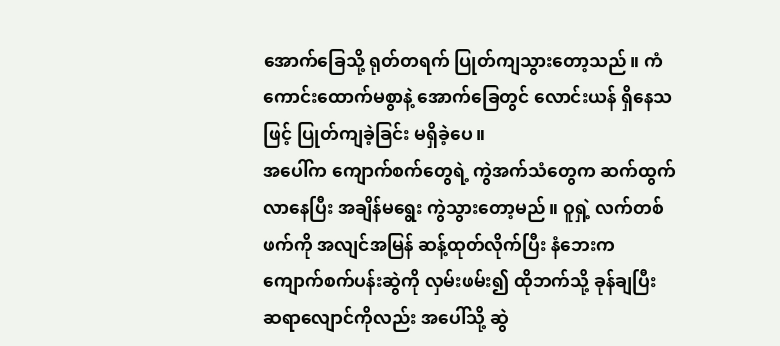အောက်ခြေသို့ ရုတ်တရက် ပြုတ်ကျသွားတော့သည်။ ကံကောင်းထောက်မစွာနဲ့ အောက်ခြေတွင် လောင်းယန် ရှိနေသဖြင့် ပြုတ်ကျခဲ့ခြင်း မရှိခဲ့ပေ။
အပေါ်က ကျောက်စက်တွေရဲ့ ကွဲအက်သံတွေက ဆက်ထွက်လာနေပြီး အချိန်မရွေး ကွဲသွားတော့မည်။ ဝူရှဲ့ လက်တစ်ဖက်ကို အလျင်အမြန် ဆန့်ထုတ်လိုက်ပြီး နံဘေးက ကျောက်စက်ပန်းဆွဲကို လှမ်းဖမ်း၍ ထိုဘက်သို့ ခုန်ချပြီး ဆရာလျောင်ကိုလည်း အပေါ်သို့ ဆွဲ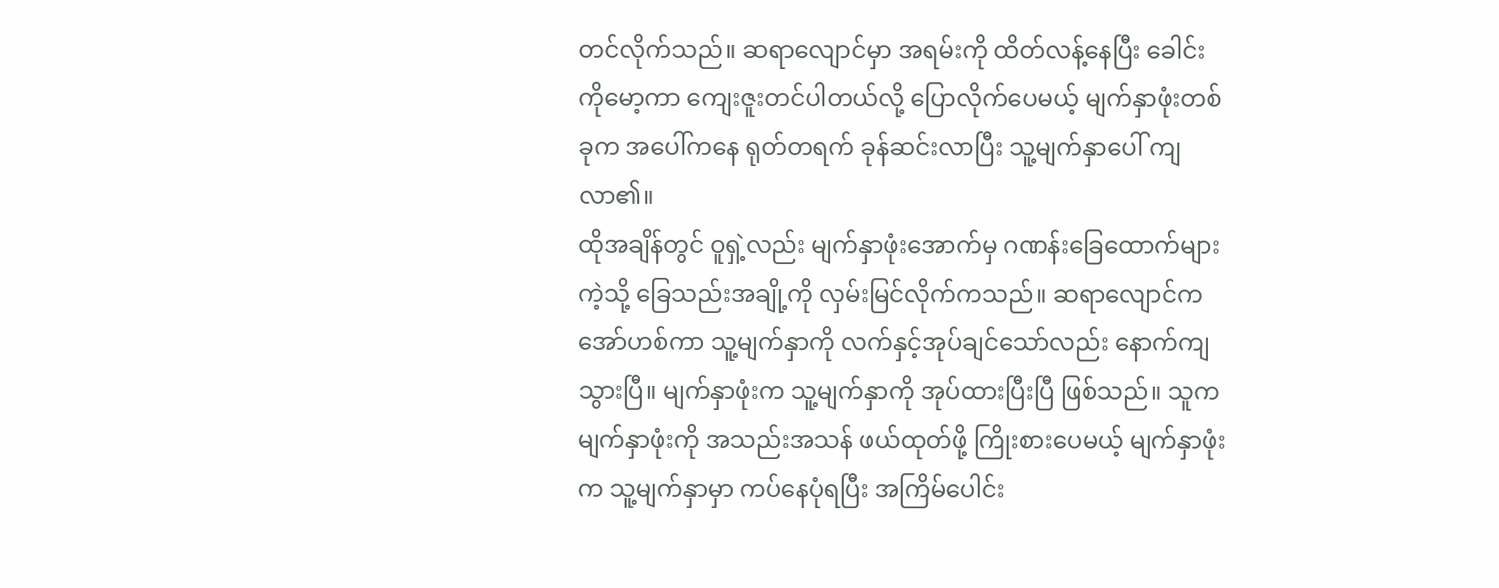တင်လိုက်သည်။ ဆရာလျောင်မှာ အရမ်းကို ထိတ်လန့်နေပြီး ခေါင်းကိုမော့ကာ ကျေးဇူးတင်ပါတယ်လို့ ပြောလိုက်ပေမယ့် မျက်နှာဖုံးတစ်ခုက အပေါ်ကနေ ရုတ်တရက် ခုန်ဆင်းလာပြီး သူ့မျက်နှာပေါ် ကျလာ၏။
ထိုအချိန်တွင် ဝူရှဲ့လည်း မျက်နှာဖုံးအောက်မှ ဂဏန်းခြေထောက်များကဲ့သို့ ခြေသည်းအချို့ကို လှမ်းမြင်လိုက်ကသည်။ ဆရာလျောင်က အော်ဟစ်ကာ သူ့မျက်နှာကို လက်နှင့်အုပ်ချင်သော်လည်း နောက်ကျသွားပြီ။ မျက်နှာဖုံးက သူ့မျက်နှာကို အုပ်ထားပြီးပြီ ဖြစ်သည်။ သူက မျက်နှာဖုံးကို အသည်းအသန် ဖယ်ထုတ်ဖို့ ကြိုးစားပေမယ့် မျက်နှာဖုံးက သူ့မျက်နှာမှာ ကပ်နေပုံရပြီး အကြိမ်ပေါင်း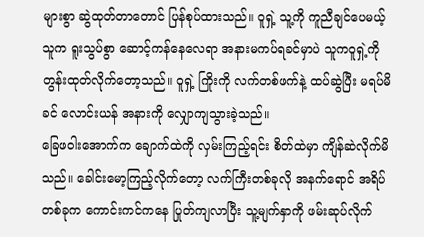များစွာ ဆွဲထုတ်တာတောင် ပြန်စုပ်ထားသည်။ ဝူရှဲ့ သူ့ကို ကူညီချင်ပေမယ့် သူက ရူးသွပ်စွာ ဆောင့်ကန်နေလေရာ အနားမကပ်ရခင်မှာပဲ သူကဝူရှဲ့ကို တွန်းထုတ်လိုက်တော့သည်။ ဝူရှဲ့ ကြိုးကို လက်တစ်ဖက်နဲ့ ထပ်ဆွဲပြီး မရပ်မိခင် လောင်းယန် အနားကို လျှောကျသွားခဲ့သည်။
ခြေဖဝါးအောက်က ချောက်ထဲကို လှမ်းကြည့်ရင်း စိတ်ထဲမှာ ကျိန်ဆဲလိုက်မိသည်။ ခေါင်းမော့ကြည့်လိုက်တော့ လက်ကြီးတစ်ခုလို အနက်ရောင် အရိပ်တစ်ခုက ကောင်းကင်ကနေ ပြုတ်ကျလာပြီး သူ့မျက်နှာကို ဖမ်းဆုပ်လိုက်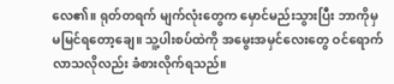လေ၏။ ရုတ်တရက် မျက်လုံးတွေက မှောင်မည်းသွားပြီး ဘာကိုမှ မမြင်ရတော့ချေ။ သူ့ပါးစပ်ထဲကို အမွေးအမှင်လေးတွေ ဝင်ရောက်လာသလိုလည်း ခံစားလိုက်ရသည်။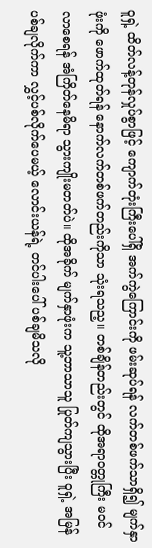ဝူရှဲ့ ထိတ်လန့်တုန်လှုပ်စွာဖြင့် ကျောက်တုံးကြီးပေါ်ရှိ အက်ကွဲကြောင်းကို ဖမ်းဆုပ်ရန် လက်တစ်ဖက်သာရှိ၍ မျက်နှာဖုံးကို ဖောက်ထုတ်ရန် နောက်လက်တစ်ဖက်တည်းကိုသာ သုံးရသည့။ တစ်ချိန်တည်းတွင် ထိုအရာဝတ္တုကြီး မဝင်လာစေရန် အံကြိတ်နေမိရာ သွားကျိုးမတတ်ပဲ။ ထိုအခိုက် မျက်နှာဖုံးက သူ့ဘာသာသူ ပြုတ်ကျသွားပြီး ဝူရှဲ့ အမြန်ပစ်ချလိုက်ကာ လွှင့်ပစ်လိုက်ပေမယ့် လောင်းယန်ရဲ့ တင်ပါးပေါ် ပစ်ချမိသလို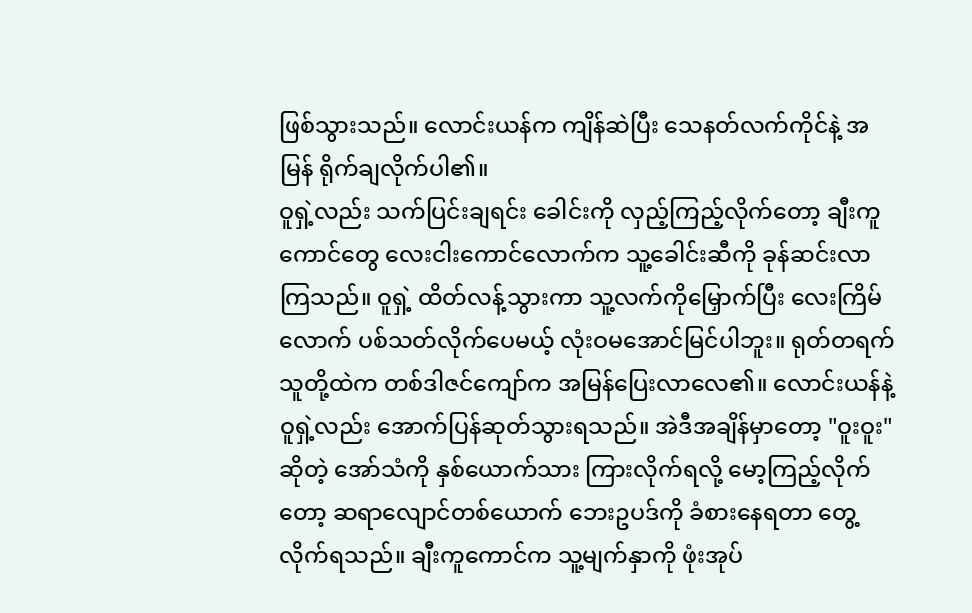ဖြစ်သွားသည်။ လောင်းယန်က ကျိန်ဆဲပြီး သေနတ်လက်ကိုင်နဲ့ အမြန် ရိုက်ချလိုက်ပါ၏။
ဝူရှဲ့လည်း သက်ပြင်းချရင်း ခေါင်းကို လှည့်ကြည့်လိုက်တော့ ချီးကူကောင်တွေ လေးငါးကောင်လောက်က သူ့ခေါင်းဆီကို ခုန်ဆင်းလာကြသည်။ ဝူရှဲ့ ထိတ်လန့်သွားကာ သူ့လက်ကိုမြှောက်ပြီး လေးကြိမ်လောက် ပစ်သတ်လိုက်ပေမယ့် လုံးဝမအောင်မြင်ပါဘူး။ ရုတ်တရက် သူတို့ထဲက တစ်ဒါဇင်ကျော်က အမြန်ပြေးလာလေ၏။ လောင်းယန်နဲ့ ဝူရှဲ့လည်း အောက်ပြန်ဆုတ်သွားရသည်။ အဲဒီအချိန်မှာတော့ "ဝူးဝူး" ဆိုတဲ့ အော်သံကို နှစ်ယောက်သား ကြားလိုက်ရလို့ မော့ကြည့်လိုက်တော့ ဆရာလျောင်တစ်ယောက် ဘေးဥပဒ်ကို ခံစားနေရတာ တွေ့လိုက်ရသည်။ ချီးကူကောင်က သူ့မျက်နှာကို ဖုံးအုပ်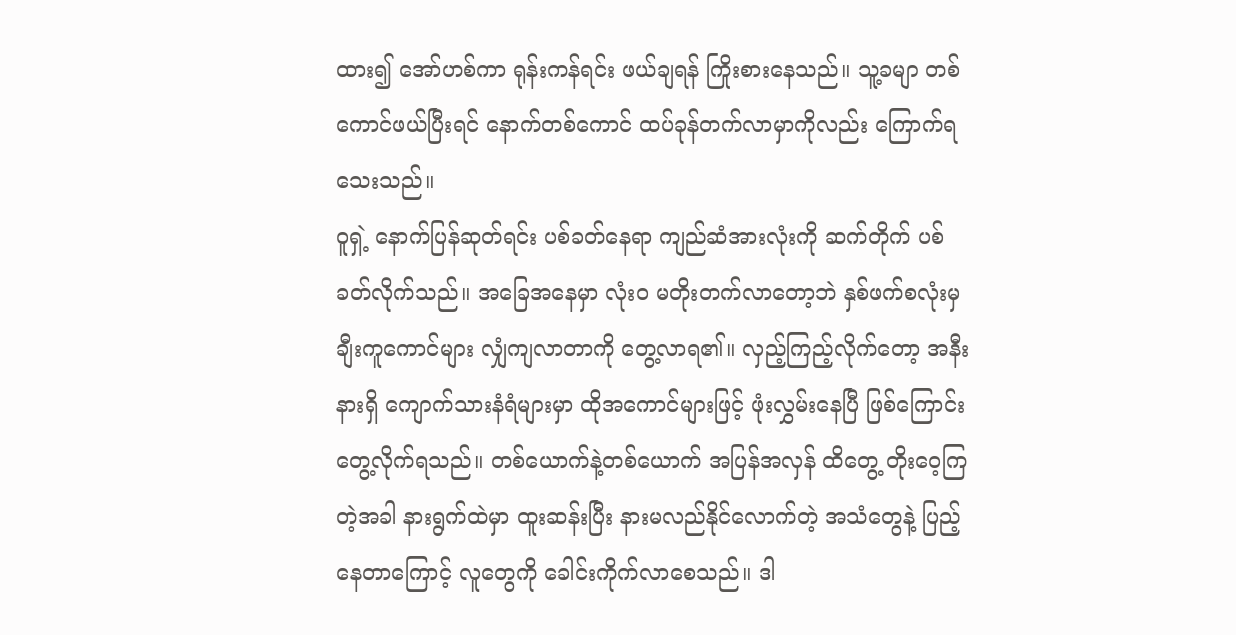ထား၍ အော်ဟစ်ကာ ရုန်းကန်ရင်း ဖယ်ချရန် ကြိုးစားနေသည်။ သူ့ခမျာ တစ်ကောင်ဖယ်ပြီးရင် နောက်တစ်ကောင် ထပ်ခုန်တက်လာမှာကိုလည်း ကြောက်ရသေးသည်။
ဝူရှဲ့ နောက်ပြန်ဆုတ်ရင်း ပစ်ခတ်နေရာ ကျည်ဆံအားလုံးကို ဆက်တိုက် ပစ်ခတ်လိုက်သည်။ အခြေအနေမှာ လုံးဝ မတိုးတက်လာတော့ဘဲ နှစ်ဖက်စလုံးမှ ချီးကူကောင်များ လျှံကျလာတာကို တွေ့လာရ၏။ လှည့်ကြည့်လိုက်တော့ အနီးနားရှိ ကျောက်သားနံရံများမှာ ထိုအကောင်များဖြင့် ဖုံးလွှမ်းနေပြီ ဖြစ်ကြောင်း တွေ့လိုက်ရသည်။ တစ်ယောက်နဲ့တစ်ယောက် အပြန်အလှန် ထိတွေ့ တိုးဝေ့ကြတဲ့အခါ နားရွက်ထဲမှာ ထူးဆန်းပြီး နားမလည်နိုင်လောက်တဲ့ အသံတွေနဲ့ ပြည့်နေတာကြောင့် လူတွေကို ခေါင်းကိုက်လာစေသည်။ ဒါ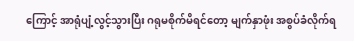ကြောင့် အာရုံပျံ့လွင့်သွားပြီး ဂရုမစိုက်မိရင်တော့ မျက်နှာဖုံး အစွပ်ခံလိုက်ရ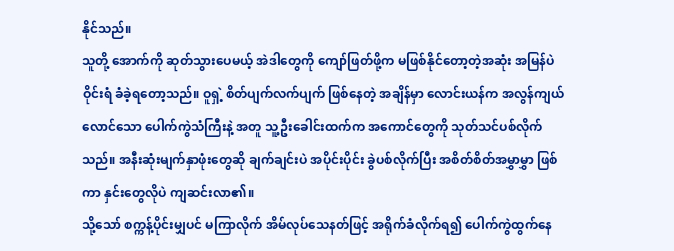နိုင်သည်။
သူတို့ အောက်ကို ဆုတ်သွားပေမယ့် အဲဒါတွေကို ကျော်ဖြတ်ဖို့က မဖြစ်နိုင်တော့တဲ့အဆုံး အမြန်ပဲ ဝိုင်းရံ ခံခဲ့ရတော့သည်။ ဝူရှဲ့ စိတ်ပျက်လက်ပျက် ဖြစ်နေတဲ့ အချိန်မှာ လောင်းယန်က အလွန်ကျယ်လောင်သော ပေါက်ကွဲသံကြီးနဲ့ အတူ သူ့ဦးခေါင်းထက်က အကောင်တွေကို သုတ်သင်ပစ်လိုက်သည်။ အနီးဆုံးမျက်နှာဖုံးတွေဆို ချက်ချင်းပဲ အပိုင်းပိုင်း ခွဲပစ်လိုက်ပြီး အစိတ်စိတ်အမွှာမွှာ ဖြစ်ကာ နှင်းတွေလိုပဲ ကျဆင်းလာ၏။
သို့သော် စက္ကန့်ပိုင်းမျှပင် မကြာလိုက် အိမ်လုပ်သေနတ်ဖြင့် အရိုက်ခံလိုက်ရ၍ ပေါက်ကွဲထွက်နေ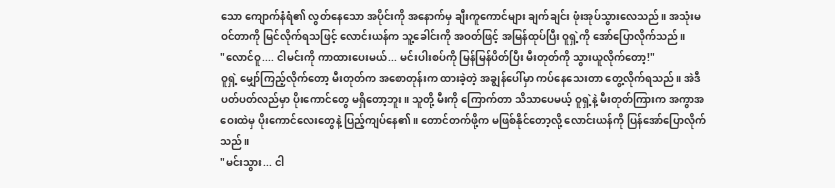သော ကျောက်နံရံ၏ လွတ်နေသော အပိုင်းကို အနောက်မှ ချီးကူကောင်များ ချက်ချင်း ဖုံးအုပ်သွားလေသည်။ အသုံးမဝင်တာကို မြင်လိုက်ရသဖြင့် လောင်းယန်က သူ့ခေါင်းကို အဝတ်ဖြင့် အမြန်ထုပ်ပြီး ဝူရှဲ့ကို အော်ပြောလိုက်သည်။
"လောင်ဝူ.... ငါမင်းကို ကာထားပေးမယ်... မင်းပါးစပ်ကို မြန်မြန်ပိတ်ပြီး မီးတုတ်ကို သွားယူလိုက်တော့!"
ဝူရှဲ့ မျှော်ကြည့်လိုက်တော့ မီးတုတ်က အစောတုန်းက ထားခဲ့တဲ့ အချွန်ပေါ်မှာ ကပ်နေသေးတာ တွေ့လိုက်ရသည်။ အဲဒီ ပတ်ပတ်လည်မှာ ပိုးကောင်တွေ မရှိတော့ဘူး။ သူတို့ မီးကို ကြောက်တာ သိသာပေမယ့် ဝူရှဲ့နဲ့ မီးတုတ်ကြားက အကွာအဝေးထဲမှ ပိုးကောင်လေးတွေနဲ့ ပြည့်ကျပ်နေ၏။ တောင်တက်ဖို့က မဖြစ်နိုင်တော့လို့ လောင်းယန်ကို ပြန်အော်ပြောလိုက်သည်။
"မင်းသွား... ငါ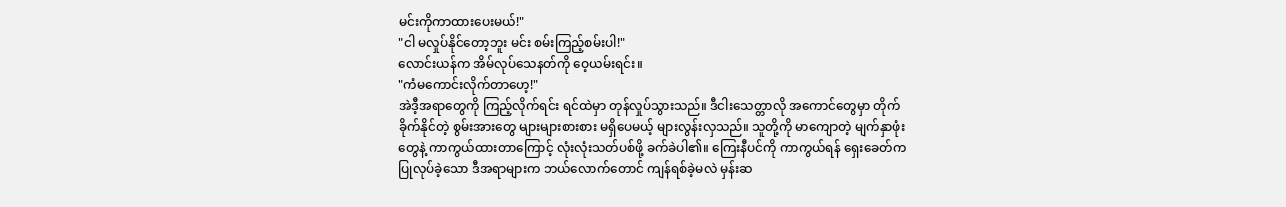မင်းကိုကာထားပေးမယ်!"
"ငါ မလှုပ်နိုင်တော့ဘူး မင်း စမ်းကြည့်စမ်းပါ!"
လောင်းယန်က အိမ်လုပ်သေနတ်ကို ဝေ့ယမ်းရင်း။
"ကံမကောင်းလိုက်တာဟေ့!"
အဲဒီ့အရာတွေကို ကြည့်လိုက်ရင်း ရင်ထဲမှာ တုန်လှုပ်သွားသည်။ ဒီငါးသေတ္တာလို အကောင်တွေမှာ တိုက်ခိုက်နိုင်တဲ့ စွမ်းအားတွေ များများစားစား မရှိပေမယ့် များလွန်းလှသည်။ သူတို့ကို မာကျောတဲ့ မျက်နှာဖုံးတွေနဲ့ ကာကွယ်ထားတာကြောင့် လုံးလုံးသတ်ပစ်ဖို့ ခက်ခဲပါ၏။ ကြေးနီပင်ကို ကာကွယ်ရန် ရှေးခေတ်က ပြုလုပ်ခဲ့သော ဒီအရာများက ဘယ်လောက်တောင် ကျန်ရစ်ခဲ့မလဲ မှန်းဆ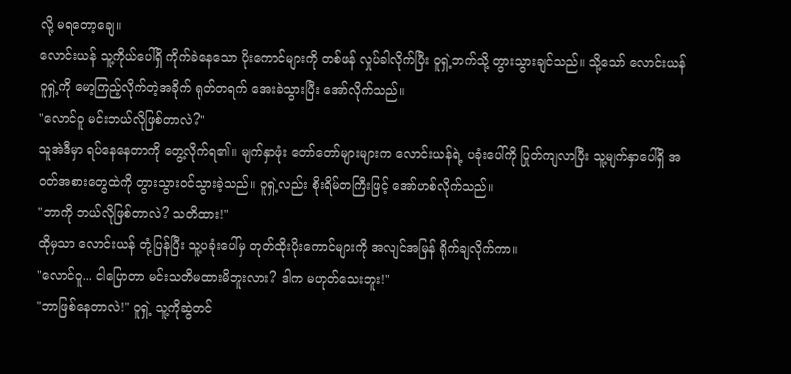လို့ မရတော့ချေ။
လောင်းယန် သူ့ကိုယ်ပေါ်ရှိ ကိုက်ခဲနေသော ပိုးကောင်များကို တစ်ဖန် လှုပ်ခါလိုက်ပြီး ဝူရှဲ့ဘက်သို့ တွားသွားချင်သည်။ သို့သော် လောင်းယန် ဝူရှဲ့ကို မော့ကြည့်လိုက်တဲ့အခိုက် ရုတ်တရက် အေးခဲသွားပြီး အော်လိုက်သည်။
"လောင်ဝူ မင်းဘယ်လိုဖြစ်တာလဲ?"
သူအဲဒီမှာ ရပ်နေနေတာကို တွေ့လိုက်ရ၏။ မျက်နှာဖုံး တော်တော်များများက လောင်းယန်ရဲ့ ပခုံးပေါ်ကို ပြုတ်ကျလာပြီး သူ့မျက်နှာပေါ်ရှိ အဝတ်အစားတွေထဲကို တွားသွားဝင်သွားခဲ့သည်။ ဝူရှဲ့လည်း စိုးရိမ်တကြီးဖြင့် အော်ဟစ်လိုက်သည်။
"ဘာကို ဘယ်လိုဖြစ်တာလဲ? သတိထား!"
ထိုမှသာ လောင်းယန် တုံ့ပြန်ပြီး သူ့ပခုံးပေါ်မှ တုတ်ထိုးပိုးကောင်များကို အလျင်အမြန် ရိုက်ချလိုက်ကာ။
"လောင်ဝူ... ငါပြောတာ မင်းသတိမထားမိဘူးလား? ဒါက မဟုတ်သေးဘူး!"
"ဘာဖြစ်နေတာလဲ!" ဝူရှဲ့ သူ့ကိုဆွဲတင်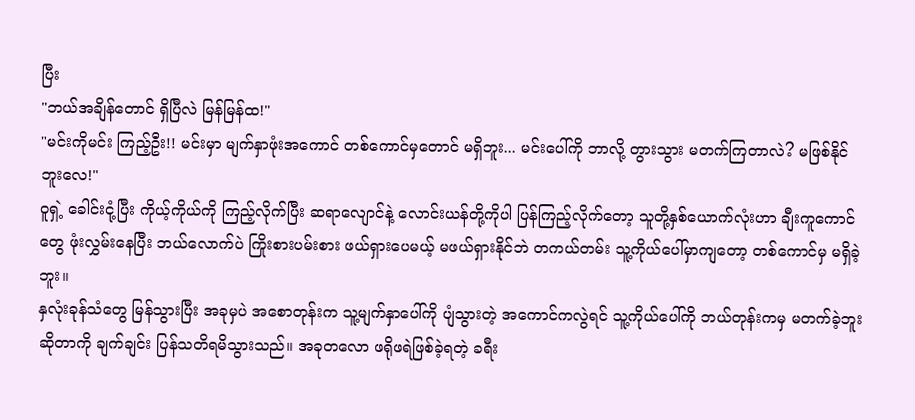ပြီး
"ဘယ်အချိန်တောင် ရှိပြီလဲ မြန်မြန်ထ!"
"မင်းကိုမင်း ကြည့်ဦး!! မင်းမှာ မျက်နှာဖုံးအကောင် တစ်ကောင်မှတောင် မရှိဘူး... မင်းပေါ်ကို ဘာလို့ တွားသွား မတက်ကြတာလဲ? မဖြစ်နိုင်ဘူးလေ!"
ဝူရှဲ့ ခေါင်းငုံ့ပြီး ကိုယ့်ကိုယ်ကို ကြည့်လိုက်ပြီး ဆရာလျောင်နဲ့ လောင်းယန်တို့ကိုပါ ပြန်ကြည့်လိုက်တော့ သူတို့နှစ်ယောက်လုံးဟာ ချီးကူကောင်တွေ ဖုံးလွှမ်းနေပြီး ဘယ်လောက်ပဲ ကြိုးစားပမ်းစား ဖယ်ရှားပေမယ့် မဖယ်ရှားနိုင်ဘဲ တကယ်တမ်း သူ့ကိုယ်ပေါ်မှာကျတော့ တစ်ကောင်မှ မရှိခဲ့ဘူး။
နှလုံးခုန်သံတွေ မြန်သွားပြီး အခုမှပဲ အစောတုန်းက သူ့မျက်နှာပေါ်ကို ပျံသွားတဲ့ အကောင်ကလွဲရင် သူ့ကိုယ်ပေါ်ကို ဘယ်တုန်းကမှ မတက်ခဲ့ဘူး ဆိုတာကို ချက်ချင်း ပြန်သတိရမိသွားသည်။ အခုတလော ဖရိုဖရဲဖြစ်ခဲ့ရတဲ့ ခရီး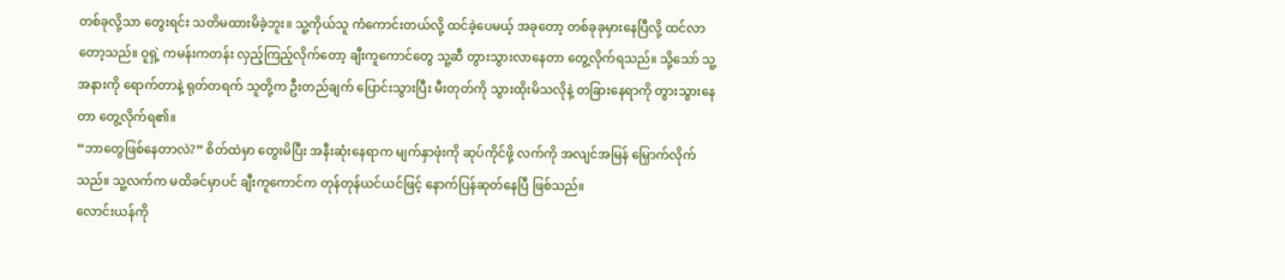တစ်ခုလို့သာ တွေးရင်း သတိမထားမိခဲ့ဘူး။ သူ့ကိုယ်သူ ကံကောင်းတယ်လို့ ထင်ခဲ့ပေမယ့် အခုတော့ တစ်ခုခုမှားနေပြီလို့ ထင်လာတော့သည်။ ဝူရှဲ့ ကမန်းကတန်း လှည့်ကြည့်လိုက်တော့ ချီးကူကောင်တွေ သူ့ဆီ တွားသွားလာနေတာ တွေ့လိုက်ရသည်။ သို့သော် သူ့အနားကို ရောက်တာနဲ့ ရုတ်တရက် သူတို့က ဦးတည်ချက် ပြောင်းသွားပြီး မီးတုတ်ကို သွားထိုးမိသလိုနဲ့ တခြားနေရာကို တွားသွားနေတာ တွေ့လိုက်ရ၏။
“ဘာတွေဖြစ်နေတာလဲ?” စိတ်ထဲမှာ တွေးမိပြီး အနီးဆုံးနေရာက မျက်နှာဖုံးကို ဆုပ်ကိုင်ဖို့ လက်ကို အလျင်အမြန် မြှောက်လိုက်သည်။ သူ့လက်က မထိခင်မှာပင် ချီးကူကောင်က တုန်တုန်ယင်ယင်ဖြင့် နောက်ပြန်ဆုတ်နေပြီ ဖြစ်သည်။
လောင်းယန်ကို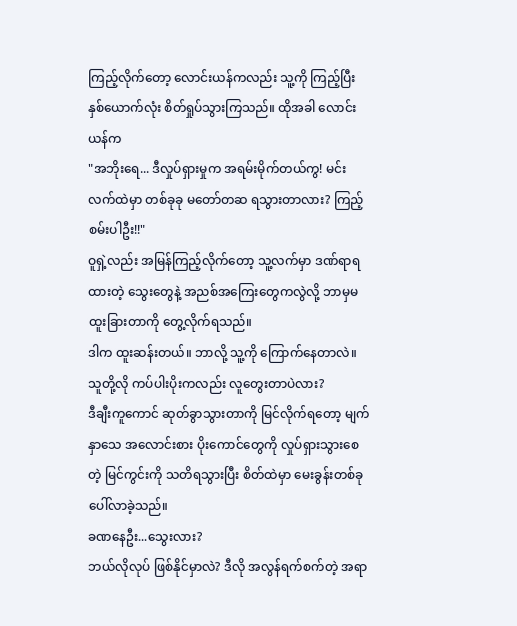ကြည့်လိုက်တော့ လောင်းယန်ကလည်း သူ့ကို ကြည့်ပြီး နှစ်ယောက်လုံး စိတ်ရှုပ်သွားကြသည်။ ထိုအခါ လောင်းယန်က
"အဘိုးရေ... ဒီလှုပ်ရှားမှုက အရမ်းမိုက်တယ်ကွ! မင်းလက်ထဲမှာ တစ်ခုခု မတော်တဆ ရသွားတာလား? ကြည့်စမ်းပါဦး!!"
ဝူရှဲ့လည်း အမြန်ကြည့်လိုက်တော့ သူ့လက်မှာ ဒဏ်ရာရထားတဲ့ သွေးတွေနဲ့ အညစ်အကြေးတွေကလွဲလို့ ဘာမှမထူးခြားတာကို တွေ့လိုက်ရသည်။
ဒါက ထူးဆန်းတယ်။ ဘာလို့ သူ့ကို ကြောက်နေတာလဲ။ သူတို့လို ကပ်ပါးပိုးကလည်း လူတွေးတာပဲလား?
ဒီချီးကူကောင် ဆုတ်ခွာသွားတာကို မြင်လိုက်ရတော့ မျက်နှာသေ အလောင်းစား ပိုးကောင်တွေကို လှုပ်ရှားသွားစေတဲ့ မြင်ကွင်းကို သတိရသွားပြီး စိတ်ထဲမှာ မေးခွန်းတစ်ခု ပေါ်လာခဲ့သည်။
ခဏနေဦး...သွေးလား?
ဘယ်လိုလုပ် ဖြစ်နိုင်မှာလဲ? ဒီလို အလွန်ရက်စက်တဲ့ အရာ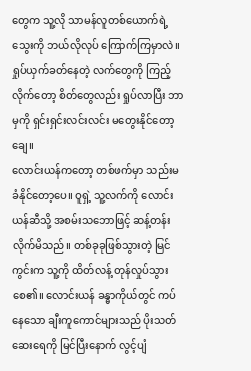တွေက သူ့လို သာမန်လူတစ်ယောက်ရဲ့ သွေးကို ဘယ်လိုလုပ် ကြောက်ကြမှာလဲ။
ရှုပ်ယှက်ခတ်နေတဲ့ လက်တွေကို ကြည့်လိုက်တော့ စိတ်တွေလည်း ရှုပ်လာပြီး ဘာမှကို ရှင်းရှင်းလင်းလင်း မတွေးနိုင်တော့ချေ။
လောင်းယန်ကတော့ တစ်ဖက်မှာ သည်းမခံနိုင်တော့ပေ။ ဝူရှဲ့ သူ့လက်ကို လောင်းယန်ဆီသို့ အစမ်းသဘောဖြင့် ဆန့်တန်းလိုက်မိသည်။ တစ်ခုခုဖြစ်သွားတဲ့ မြင်ကွင်းက သူ့ကို ထိတ်လန့် တုန်လှုပ်သွားစေ၏။ လောင်းယန် ခန္ဓာကိုယ်တွင် ကပ်နေသော ချီးကူကောင်များသည် ပိုးသတ်ဆေးရေကို မြင်ပြီးနောက် လွင့်ပျံ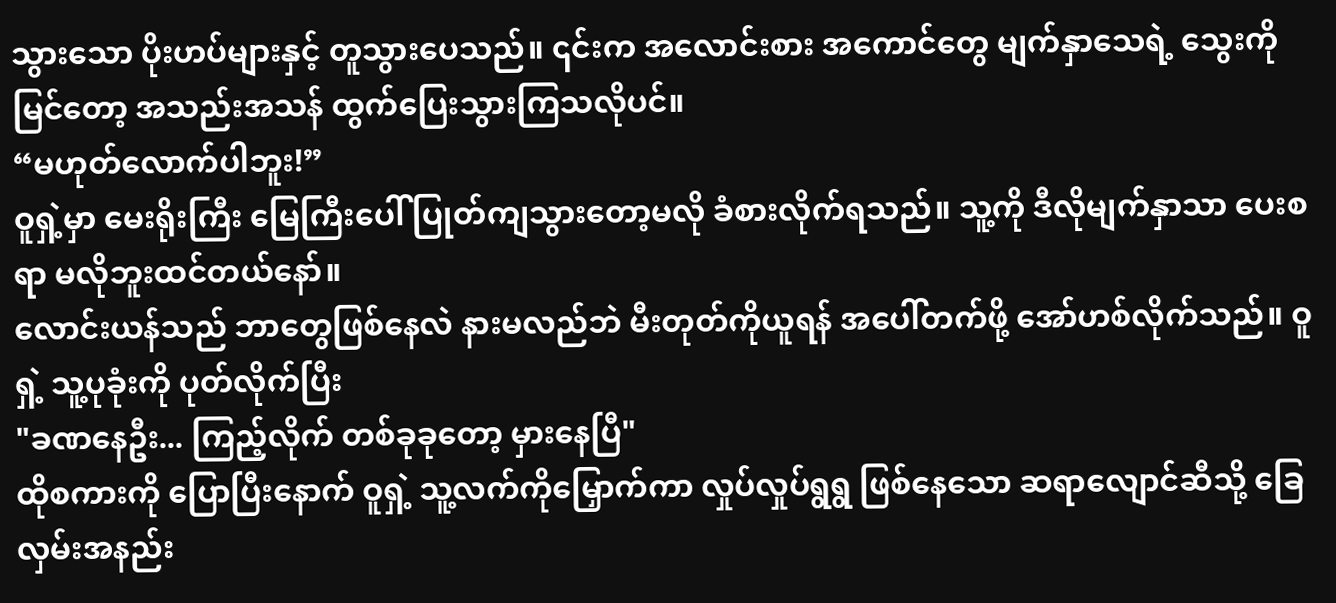သွားသော ပိုးဟပ်များနှင့် တူသွားပေသည်။ ၎င်းက အလောင်းစား အကောင်တွေ မျက်နှာသေရဲ့ သွေးကို မြင်တော့ အသည်းအသန် ထွက်ပြေးသွားကြသလိုပင်။
“မဟုတ်လောက်ပါဘူး!”
ဝူရှဲ့မှာ မေးရိုးကြီး မြေကြီးပေါ် ပြုတ်ကျသွားတော့မလို ခံစားလိုက်ရသည်။ သူ့ကို ဒီလိုမျက်နှာသာ ပေးစရာ မလိုဘူးထင်တယ်နော်။
လောင်းယန်သည် ဘာတွေဖြစ်နေလဲ နားမလည်ဘဲ မီးတုတ်ကိုယူရန် အပေါ်တက်ဖို့ အော်ဟစ်လိုက်သည်။ ဝူရှဲ့ သူ့ပုခုံးကို ပုတ်လိုက်ပြီး
"ခဏနေဦး... ကြည့်လိုက် တစ်ခုခုတော့ မှားနေပြီ"
ထိုစကားကို ပြောပြီးနောက် ဝူရှဲ့ သူ့လက်ကိုမြှောက်ကာ လှုပ်လှုပ်ရွရွ ဖြစ်နေသော ဆရာလျောင်ဆီသို့ ခြေလှမ်းအနည်း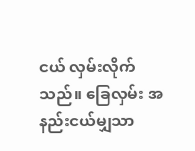ငယ် လှမ်းလိုက်သည်။ ခြေလှမ်း အနည်းငယ်မျှသာ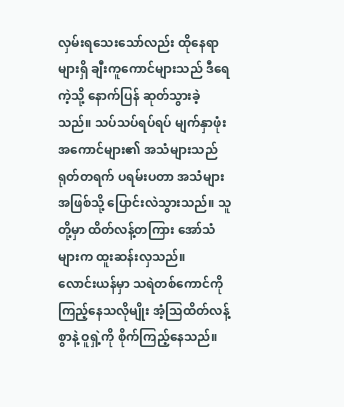လှမ်းရသေးသော်လည်း ထိုနေရာများရှိ ချီးကူကောင်များသည် ဒီရေကဲ့သို့ နောက်ပြန် ဆုတ်သွားခဲ့သည်။ သပ်သပ်ရပ်ရပ် မျက်နှာဖုံး အကောင်များ၏ အသံများသည် ရုတ်တရက် ပရမ်းပတာ အသံများအဖြစ်သို့ ပြောင်းလဲသွားသည်။ သူတို့မှာ ထိတ်လန့်တကြား အော်သံများက ထူးဆန်းလှသည်။
လောင်းယန်မှာ သရဲတစ်ကောင်ကို ကြည့်နေသလိုမျိုး အံ့သြထိတ်လန့်စွာနဲ့ ဝူရှဲ့ကို စိုက်ကြည့်နေသည်။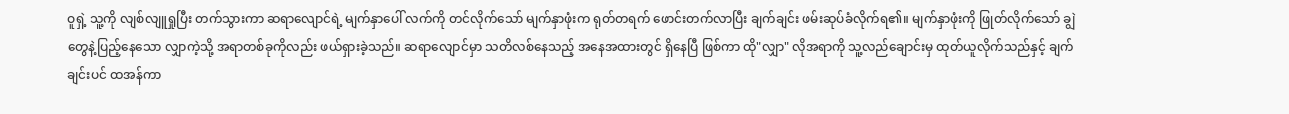ဝူရှဲ့ သူ့ကို လျစ်လျူရှုပြီး တက်သွားကာ ဆရာလျောင်ရဲ့ မျက်နှာပေါ် လက်ကို တင်လိုက်သော် မျက်နှာဖုံးက ရုတ်တရက် ဖောင်းတက်လာပြီး ချက်ချင်း ဖမ်းဆုပ်ခံလိုက်ရ၏။ မျက်နှာဖုံးကို ဖြုတ်လိုက်သော် ချွဲတွေနဲ့ပြည့်နေသော လျှာကဲ့သို့ အရာတစ်ခုကိုလည်း ဖယ်ရှားခဲ့သည်။ ဆရာလျောင်မှာ သတိလစ်နေသည့် အနေအထားတွင် ရှိနေပြီ ဖြစ်ကာ ထို"လျှာ" လိုအရာကို သူ့လည်ချောင်းမှ ထုတ်ယူလိုက်သည်နှင့် ချက်ချင်းပင် ထအန်ကာ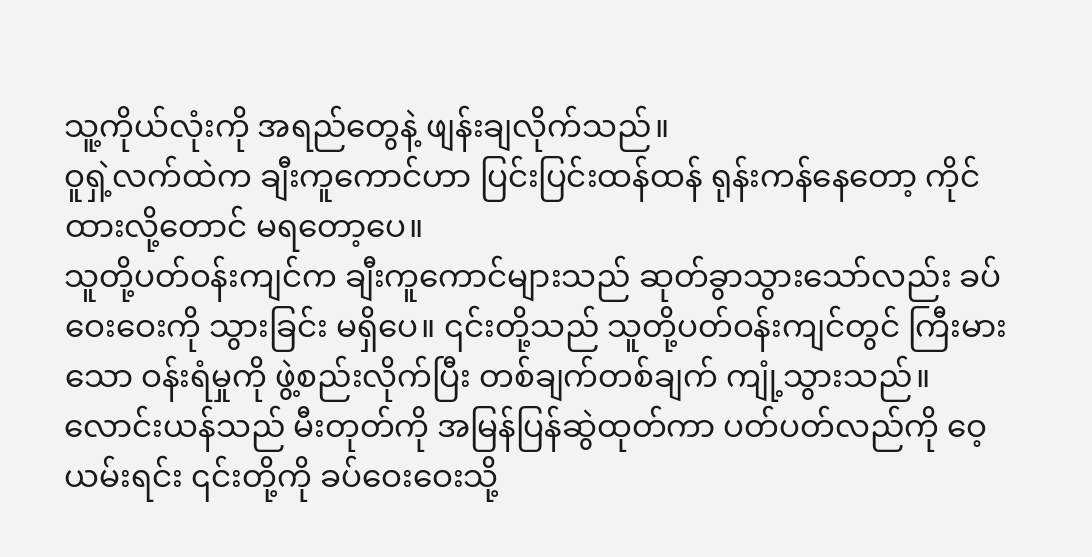သူ့ကိုယ်လုံးကို အရည်တွေနဲ့ ဖျန်းချလိုက်သည်။
ဝူရှဲ့လက်ထဲက ချီးကူကောင်ဟာ ပြင်းပြင်းထန်ထန် ရုန်းကန်နေတော့ ကိုင်ထားလို့တောင် မရတော့ပေ။
သူတို့ပတ်ဝန်းကျင်က ချီးကူကောင်များသည် ဆုတ်ခွာသွားသော်လည်း ခပ်ဝေးဝေးကို သွားခြင်း မရှိပေ။ ၎င်းတို့သည် သူတို့ပတ်ဝန်းကျင်တွင် ကြီးမားသော ဝန်းရံမှုကို ဖွဲ့စည်းလိုက်ပြီး တစ်ချက်တစ်ချက် ကျုံ့သွားသည်။ လောင်းယန်သည် မီးတုတ်ကို အမြန်ပြန်ဆွဲထုတ်ကာ ပတ်ပတ်လည်ကို ဝေ့ယမ်းရင်း ၎င်းတို့ကို ခပ်ဝေးဝေးသို့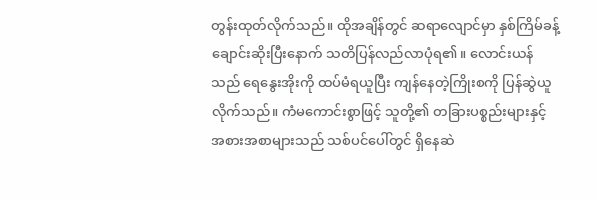တွန်းထုတ်လိုက်သည်။ ထိုအချိန်တွင် ဆရာလျောင်မှာ နှစ်ကြိမ်ခန့် ချောင်းဆိုးပြီးနောက် သတိပြန်လည်လာပုံရ၏။ လောင်းယန်သည် ရေနွေးအိုးကို ထပ်မံရယူပြီး ကျန်နေတဲ့ကြိုးစကို ပြန်ဆွဲယူလိုက်သည်။ ကံမကောင်းစွာဖြင့် သူတို့၏ တခြားပစ္စည်းများနှင့် အစားအစာများသည် သစ်ပင်ပေါ်တွင် ရှိနေဆဲ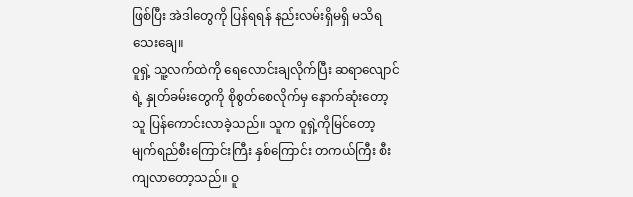ဖြစ်ပြီး အဲဒါတွေကို ပြန်ရရန် နည်းလမ်းရှိမရှိ မသိရသေးချေ။
ဝူရှဲ့ သူ့လက်ထဲကို ရေလောင်းချလိုက်ပြီး ဆရာလျောင်ရဲ့ နှုတ်ခမ်းတွေကို စိုစွတ်စေလိုက်မှ နောက်ဆုံးတော့ သူ ပြန်ကောင်းလာခဲ့သည်။ သူက ဝူရှဲ့ကိုမြင်တော့ မျက်ရည်စီးကြောင်းကြီး နှစ်ကြောင်း တကယ်ကြီး စီးကျလာတော့သည်။ ဝူ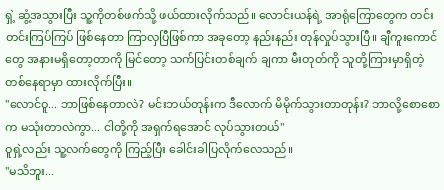ရှဲ့ ဆွံ့အသွားပြီး သူ့ကိုတစ်ဖက်သို့ ဖယ်ထားလိုက်သည်။ လောင်းယန်ရဲ့ အာရုံကြောတွေက တင်းတင်းကြပ်ကြပ် ဖြစ်နေတာ ကြာလှပြီဖြစ်ကာ အခုတော့ နည်းနည်း တုန်လှုပ်သွားပြီ။ ချီကူးကောင်တွေ အနားမရှိတော့တာကို မြင်တော့ သက်ပြင်းတစ်ချက် ချကာ မီးတုတ်ကို သူတို့ကြားမှာရှိတဲ့ တစ်နေရာမှာ ထားလိုက်ပြီး။
"လောင်ဝူ... ဘာဖြစ်နေတာလဲ? မင်းဘယ်တုန်းက ဒီလောက် မိမိုက်သွားတာတုန်း? ဘာလို့စောစောက မသုံးတာလဲကွာ... ငါတို့ကို အရှက်ရအောင် လုပ်သွားတယ်"
ဝူရှဲ့လည်း သူ့လက်တွေကို ကြည့်ပြီး ခေါင်းခါပြလိုက်လေသည်။
"မသိဘူး...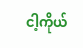ငါ့ကိုယ်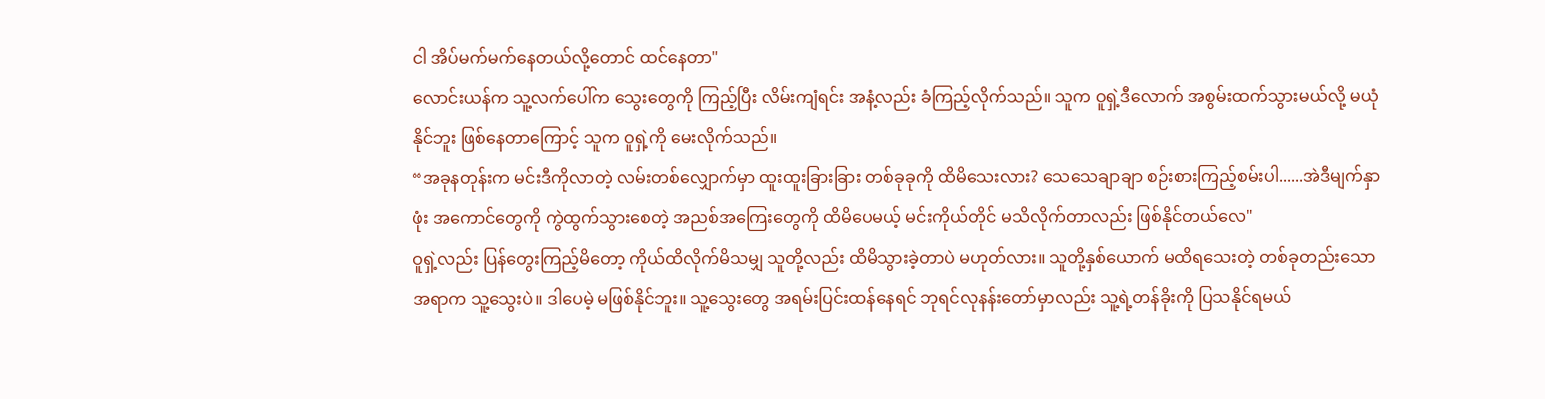ငါ အိပ်မက်မက်နေတယ်လို့တောင် ထင်နေတာ"
လောင်းယန်က သူ့လက်ပေါ်က သွေးတွေကို ကြည့်ပြီး လိမ်းကျံရင်း အနံ့လည်း ခံကြည့်လိုက်သည်။ သူက ဝူရှဲ့ဒီလောက် အစွမ်းထက်သွားမယ်လို့ မယုံနိုင်ဘူး ဖြစ်နေတာကြောင့် သူက ဝူရှဲ့ကို မေးလိုက်သည်။
“အခုနတုန်းက မင်းဒီကိုလာတဲ့ လမ်းတစ်လျှောက်မှာ ထူးထူးခြားခြား တစ်ခုခုကို ထိမိသေးလား? သေသေချာချာ စဉ်းစားကြည့်စမ်းပါ......အဲဒီမျက်နှာဖုံး အကောင်တွေကို ကွဲထွက်သွားစေတဲ့ အညစ်အကြေးတွေကို ထိမိပေမယ့် မင်းကိုယ်တိုင် မသိလိုက်တာလည်း ဖြစ်နိုင်တယ်လေ"
ဝူရှဲ့လည်း ပြန်တွေးကြည့်မိတော့ ကိုယ်ထိလိုက်မိသမျှ သူတို့လည်း ထိမိသွားခဲ့တာပဲ မဟုတ်လား။ သူတို့နှစ်ယောက် မထိရသေးတဲ့ တစ်ခုတည်းသော အရာက သူ့သွေးပဲ။ ဒါပေမဲ့ မဖြစ်နိုင်ဘူး။ သူ့သွေးတွေ အရမ်းပြင်းထန်နေရင် ဘုရင်လုနန်းတော်မှာလည်း သူ့ရဲ့တန်ခိုးကို ပြသနိုင်ရမယ်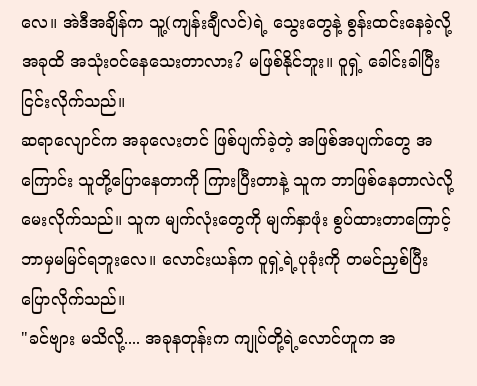လေ။ အဲဒီအချိန်က သူ့(ကျန်းချီလင်)ရဲ့ သွေးတွေနဲ့ စွန်းထင်းနေခဲ့လို့ အခုထိ အသုံးဝင်နေသေးတာလား? မဖြစ်နိုင်ဘူး။ ဝူရှဲ့ ခေါင်းခါပြီး ငြင်းလိုက်သည်။
ဆရာလျောင်က အခုလေးတင် ဖြစ်ပျက်ခဲ့တဲ့ အဖြစ်အပျက်တွေ အကြောင်း သူတို့ပြောနေတာကို ကြားပြီးတာနဲ့ သူက ဘာဖြစ်နေတာလဲလို့ မေးလိုက်သည်။ သူက မျက်လုံးတွေကို မျက်နှာဖုံး စွပ်ထားတာကြောင့် ဘာမှမမြင်ရဘူးလေ။ လောင်းယန်က ဝူရှဲ့ရဲ့ပုခုံးကို တမင်ညှစ်ပြီး ပြောလိုက်သည်။
"ခင်ဗျား မသိလို့.... အခုနတုန်းက ကျုပ်တို့ရဲ့လောင်ဟူက အ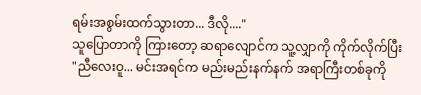ရမ်းအစွမ်းထက်သွားတာ... ဒီလို...."
သူပြောတာကို ကြားတော့ ဆရာလျောင်က သူ့လျှာကို ကိုက်လိုက်ပြီး
"ညီလေးဝူ... မင်းအရင်က မည်းမည်းနက်နက် အရာကြီးတစ်ခုကို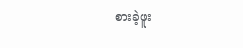စားခဲ့ဖူး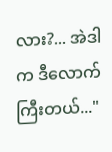လား?... အဲဒါက ဒီလောက် ကြီးတယ်..."